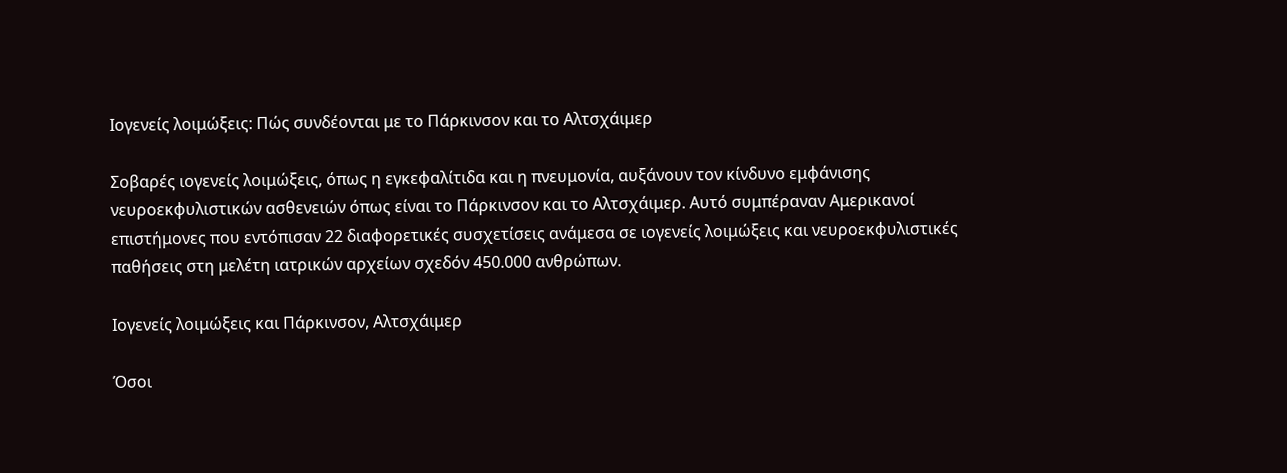Ιογενείς λοιμώξεις: Πώς συνδέονται με το Πάρκινσον και το Αλτσχάιμερ

Σοβαρές ιογενείς λοιμώξεις, όπως η εγκεφαλίτιδα και η πνευμονία, αυξάνουν τον κίνδυνο εμφάνισης νευροεκφυλιστικών ασθενειών όπως είναι το Πάρκινσον και το Αλτσχάιμερ. Αυτό συμπέραναν Αμερικανοί επιστήμονες που εντόπισαν 22 διαφορετικές συσχετίσεις ανάμεσα σε ιογενείς λοιμώξεις και νευροεκφυλιστικές παθήσεις στη μελέτη ιατρικών αρχείων σχεδόν 450.000 ανθρώπων.

Ιογενείς λοιμώξεις και Πάρκινσον, Αλτσχάιμερ

Όσοι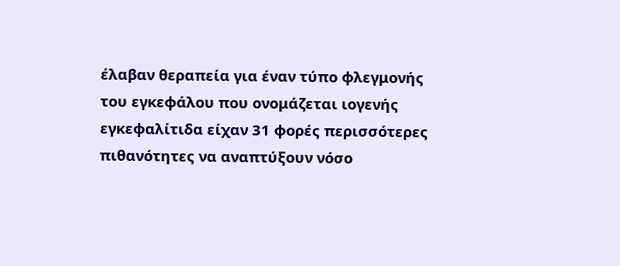έλαβαν θεραπεία για έναν τύπο φλεγμονής του εγκεφάλου που ονομάζεται ιογενής εγκεφαλίτιδα είχαν 31 φορές περισσότερες πιθανότητες να αναπτύξουν νόσο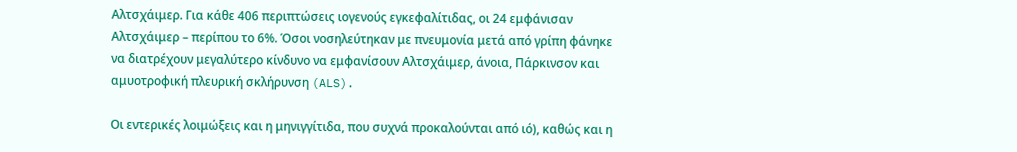Αλτσχάιμερ. Για κάθε 406 περιπτώσεις ιογενούς εγκεφαλίτιδας, οι 24 εμφάνισαν Αλτσχάιμερ – περίπου το 6%. Όσοι νοσηλεύτηκαν με πνευμονία μετά από γρίπη φάνηκε να διατρέχουν μεγαλύτερο κίνδυνο να εμφανίσουν Αλτσχάιμερ, άνοια, Πάρκινσον και αμυοτροφική πλευρική σκλήρυνση (ALS).

Οι εντερικές λοιμώξεις και η μηνιγγίτιδα, που συχνά προκαλούνται από ιό), καθώς και η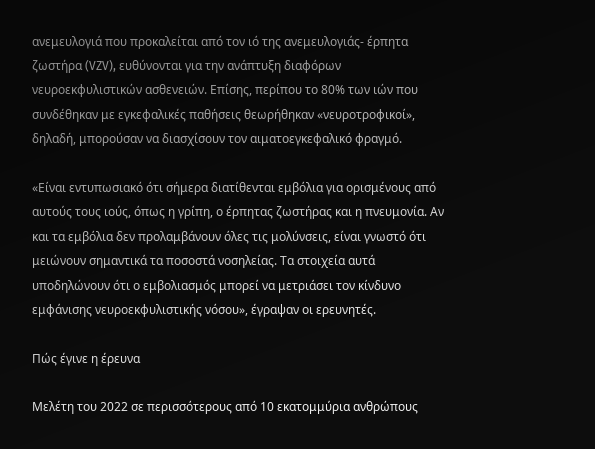ανεμευλογιά που προκαλείται από τον ιό της ανεμευλογιάς- έρπητα ζωστήρα (VZV), ευθύνονται για την ανάπτυξη διαφόρων νευροεκφυλιστικών ασθενειών. Επίσης, περίπου το 80% των ιών που συνδέθηκαν με εγκεφαλικές παθήσεις θεωρήθηκαν «νευροτροφικοί», δηλαδή, μπορούσαν να διασχίσουν τον αιματοεγκεφαλικό φραγμό.

«Είναι εντυπωσιακό ότι σήμερα διατίθενται εμβόλια για ορισμένους από αυτούς τους ιούς, όπως η γρίπη, ο έρπητας ζωστήρας και η πνευμονία. Αν και τα εμβόλια δεν προλαμβάνουν όλες τις μολύνσεις, είναι γνωστό ότι μειώνουν σημαντικά τα ποσοστά νοσηλείας. Τα στοιχεία αυτά υποδηλώνουν ότι ο εμβολιασμός μπορεί να μετριάσει τον κίνδυνο εμφάνισης νευροεκφυλιστικής νόσου», έγραψαν οι ερευνητές.

Πώς έγινε η έρευνα

Μελέτη του 2022 σε περισσότερους από 10 εκατομμύρια ανθρώπους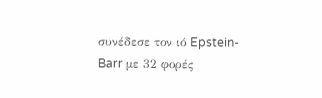συνέδεσε τον ιό Epstein-Barr με 32 φορές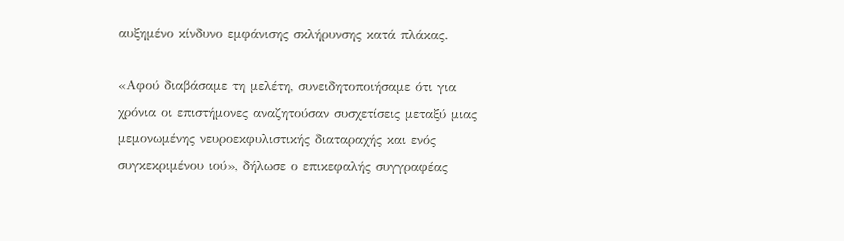αυξημένο κίνδυνο εμφάνισης σκλήρυνσης κατά πλάκας.

«Αφού διαβάσαμε τη μελέτη, συνειδητοποιήσαμε ότι για χρόνια οι επιστήμονες αναζητούσαν συσχετίσεις μεταξύ μιας μεμονωμένης νευροεκφυλιστικής διαταραχής και ενός συγκεκριμένου ιού», δήλωσε ο επικεφαλής συγγραφέας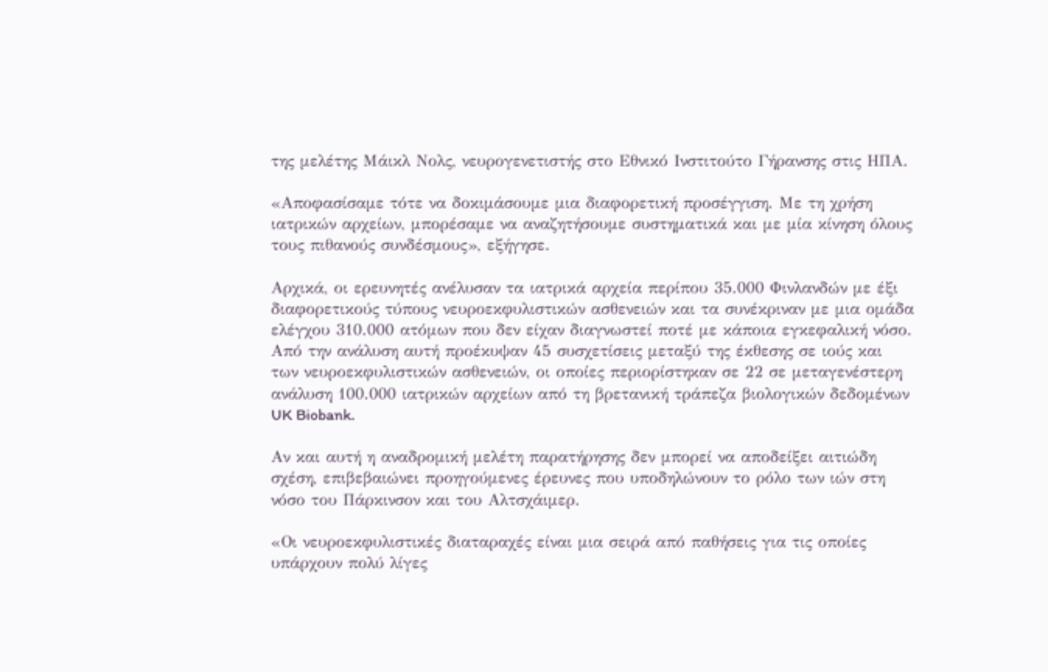της μελέτης Μάικλ Νολς, νευρογενετιστής στο Εθνικό Ινστιτούτο Γήρανσης στις ΗΠΑ.

«Αποφασίσαμε τότε να δοκιμάσουμε μια διαφορετική προσέγγιση. Με τη χρήση ιατρικών αρχείων, μπορέσαμε να αναζητήσουμε συστηματικά και με μία κίνηση όλους τους πιθανούς συνδέσμους», εξήγησε.

Αρχικά, οι ερευνητές ανέλυσαν τα ιατρικά αρχεία περίπου 35.000 Φινλανδών με έξι διαφορετικούς τύπους νευροεκφυλιστικών ασθενειών και τα συνέκριναν με μια ομάδα ελέγχου 310.000 ατόμων που δεν είχαν διαγνωστεί ποτέ με κάποια εγκεφαλική νόσο. Από την ανάλυση αυτή προέκυψαν 45 συσχετίσεις μεταξύ της έκθεσης σε ιούς και των νευροεκφυλιστικών ασθενειών, οι οποίες περιορίστηκαν σε 22 σε μεταγενέστερη ανάλυση 100.000 ιατρικών αρχείων από τη βρετανική τράπεζα βιολογικών δεδομένων UK Biobank.

Αν και αυτή η αναδρομική μελέτη παρατήρησης δεν μπορεί να αποδείξει αιτιώδη σχέση, επιβεβαιώνει προηγούμενες έρευνες που υποδηλώνουν το ρόλο των ιών στη νόσο του Πάρκινσον και του Αλτσχάιμερ.

«Οι νευροεκφυλιστικές διαταραχές είναι μια σειρά από παθήσεις για τις οποίες υπάρχουν πολύ λίγες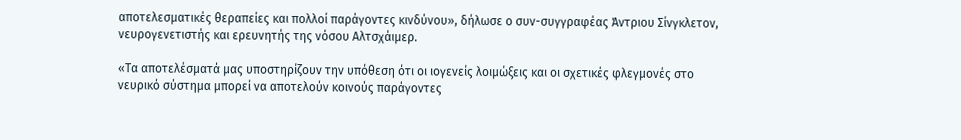αποτελεσματικές θεραπείες και πολλοί παράγοντες κινδύνου», δήλωσε ο συν-συγγραφέας Άντριου Σίνγκλετον, νευρογενετιστής και ερευνητής της νόσου Αλτσχάιμερ.

«Τα αποτελέσματά μας υποστηρίζουν την υπόθεση ότι οι ιογενείς λοιμώξεις και οι σχετικές φλεγμονές στο νευρικό σύστημα μπορεί να αποτελούν κοινούς παράγοντες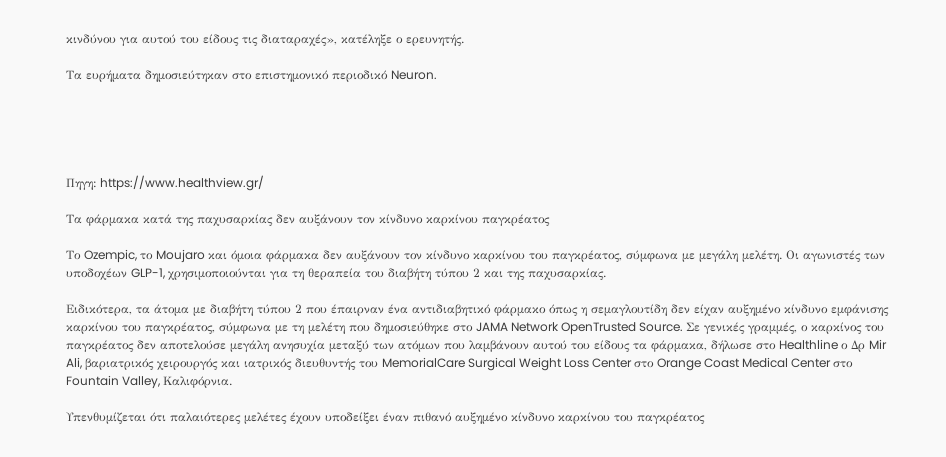κινδύνου για αυτού του είδους τις διαταραχές», κατέληξε ο ερευνητής.

Τα ευρήματα δημοσιεύτηκαν στο επιστημονικό περιοδικό Neuron.





Πηγη: https://www.healthview.gr/

Τα φάρμακα κατά της παχυσαρκίας δεν αυξάνουν τον κίνδυνο καρκίνου παγκρέατος

Το Ozempic, το Moujaro και όμοια φάρμακα δεν αυξάνουν τον κίνδυνο καρκίνου του παγκρέατος, σύμφωνα με μεγάλη μελέτη. Οι αγωνιστές των υποδοχέων GLP-1, χρησιμοποιούνται για τη θεραπεία του διαβήτη τύπου 2 και της παχυσαρκίας.

Ειδικότερα, τα άτομα με διαβήτη τύπου 2 που έπαιρναν ένα αντιδιαβητικό φάρμακο όπως η σεμαγλουτίδη δεν είχαν αυξημένο κίνδυνο εμφάνισης καρκίνου του παγκρέατος, σύμφωνα με τη μελέτη που δημοσιεύθηκε στο JAMA Network OpenTrusted Source. Σε γενικές γραμμές, ο καρκίνος του παγκρέατος δεν αποτελούσε μεγάλη ανησυχία μεταξύ των ατόμων που λαμβάνουν αυτού του είδους τα φάρμακα, δήλωσε στο Healthline ο Δρ Mir Ali, βαριατρικός χειρουργός και ιατρικός διευθυντής του MemorialCare Surgical Weight Loss Center στο Orange Coast Medical Center στο Fountain Valley, Καλιφόρνια.

Υπενθυμίζεται ότι παλαιότερες μελέτες έχουν υποδείξει έναν πιθανό αυξημένο κίνδυνο καρκίνου του παγκρέατος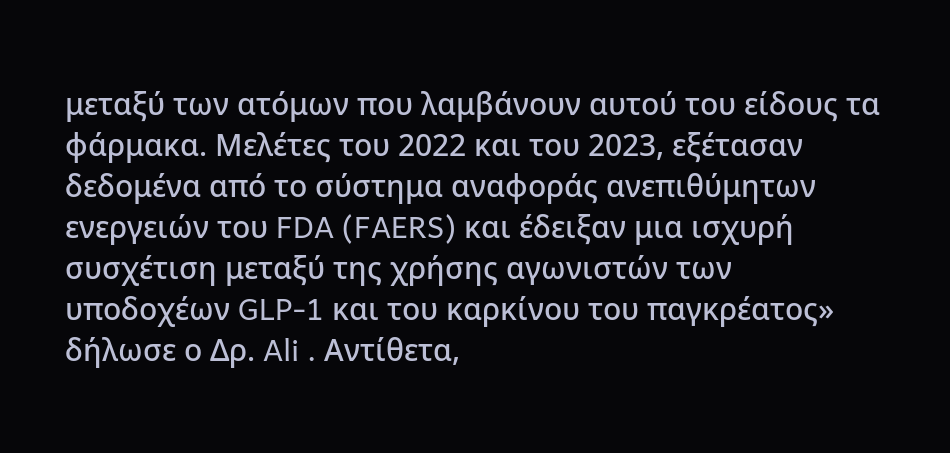μεταξύ των ατόμων που λαμβάνουν αυτού του είδους τα φάρμακα. Μελέτες του 2022 και του 2023, εξέτασαν δεδομένα από το σύστημα αναφοράς ανεπιθύμητων ενεργειών του FDA (FAERS) και έδειξαν μια ισχυρή συσχέτιση μεταξύ της χρήσης αγωνιστών των υποδοχέων GLP-1 και του καρκίνου του παγκρέατος» δήλωσε ο Δρ. Ali . Αντίθετα,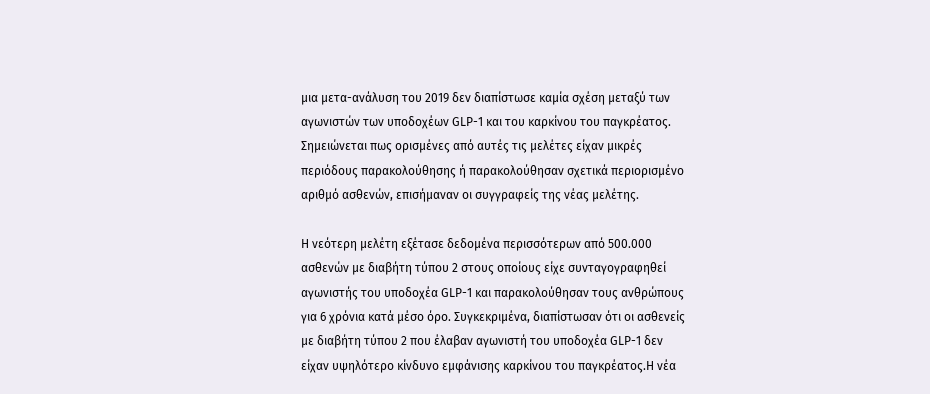μια μετα-ανάλυση του 2019 δεν διαπίστωσε καμία σχέση μεταξύ των αγωνιστών των υποδοχέων GLP-1 και του καρκίνου του παγκρέατος. Σημειώνεται πως ορισμένες από αυτές τις μελέτες είχαν μικρές περιόδους παρακολούθησης ή παρακολούθησαν σχετικά περιορισμένο αριθμό ασθενών, επισήμαναν οι συγγραφείς της νέας μελέτης.

Η νεότερη μελέτη εξέτασε δεδομένα περισσότερων από 500.000 ασθενών με διαβήτη τύπου 2 στους οποίους είχε συνταγογραφηθεί αγωνιστής του υποδοχέα GLP-1 και παρακολούθησαν τους ανθρώπους για 6 χρόνια κατά μέσο όρο. Συγκεκριμένα, διαπίστωσαν ότι οι ασθενείς με διαβήτη τύπου 2 που έλαβαν αγωνιστή του υποδοχέα GLP-1 δεν είχαν υψηλότερο κίνδυνο εμφάνισης καρκίνου του παγκρέατος.Η νέα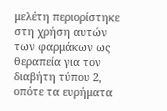μελέτη περιορίστηκε στη χρήση αυτών των φαρμάκων ως θεραπεία για τον διαβήτη τύπου 2, οπότε τα ευρήματα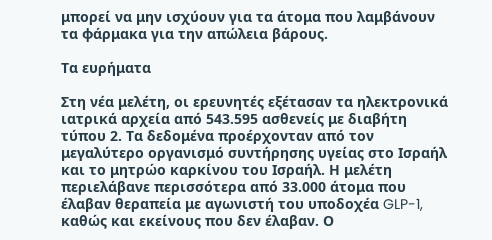μπορεί να μην ισχύουν για τα άτομα που λαμβάνουν τα φάρμακα για την απώλεια βάρους.

Τα ευρήματα

Στη νέα μελέτη, οι ερευνητές εξέτασαν τα ηλεκτρονικά ιατρικά αρχεία από 543.595 ασθενείς με διαβήτη τύπου 2. Τα δεδομένα προέρχονταν από τον μεγαλύτερο οργανισμό συντήρησης υγείας στο Ισραήλ και το μητρώο καρκίνου του Ισραήλ. Η μελέτη περιελάβανε περισσότερα από 33.000 άτομα που έλαβαν θεραπεία με αγωνιστή του υποδοχέα GLP-1, καθώς και εκείνους που δεν έλαβαν. Ο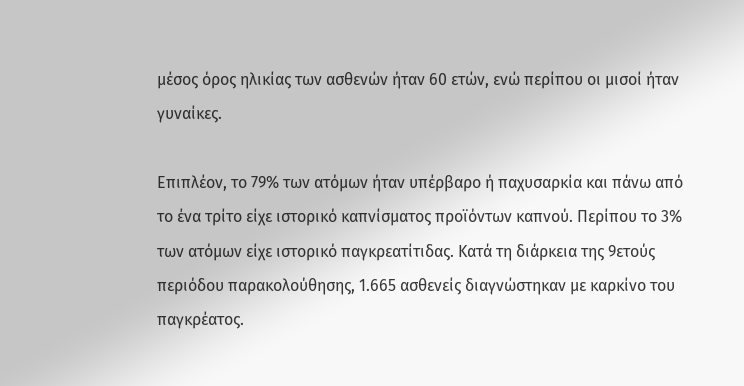μέσος όρος ηλικίας των ασθενών ήταν 60 ετών, ενώ περίπου οι μισοί ήταν γυναίκες.

Επιπλέον, το 79% των ατόμων ήταν υπέρβαρο ή παχυσαρκία και πάνω από το ένα τρίτο είχε ιστορικό καπνίσματος προϊόντων καπνού. Περίπου το 3% των ατόμων είχε ιστορικό παγκρεατίτιδας. Κατά τη διάρκεια της 9ετούς περιόδου παρακολούθησης, 1.665 ασθενείς διαγνώστηκαν με καρκίνο του παγκρέατος.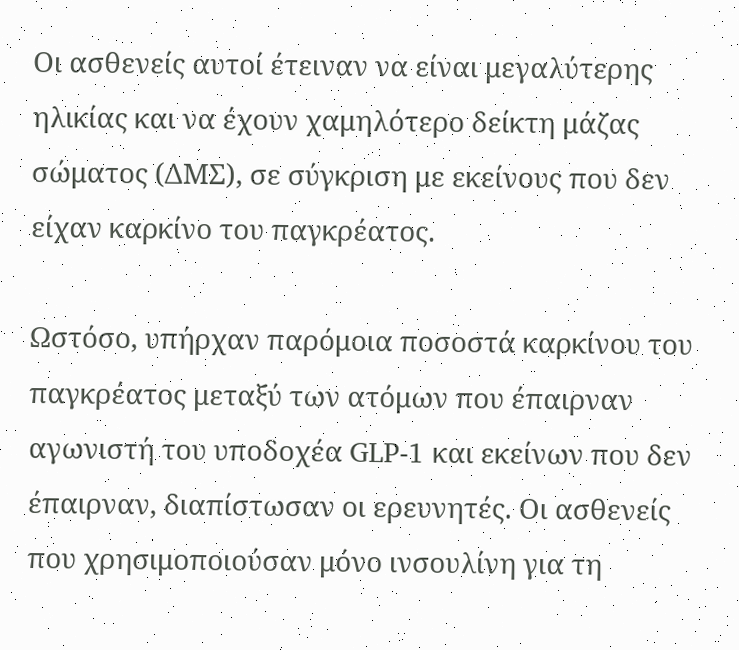Οι ασθενείς αυτοί έτειναν να είναι μεγαλύτερης ηλικίας και να έχουν χαμηλότερο δείκτη μάζας σώματος (ΔΜΣ), σε σύγκριση με εκείνους που δεν είχαν καρκίνο του παγκρέατος.

Ωστόσο, υπήρχαν παρόμοια ποσοστά καρκίνου του παγκρέατος μεταξύ των ατόμων που έπαιρναν αγωνιστή του υποδοχέα GLP-1 και εκείνων που δεν έπαιρναν, διαπίστωσαν οι ερευνητές. Οι ασθενείς που χρησιμοποιούσαν μόνο ινσουλίνη για τη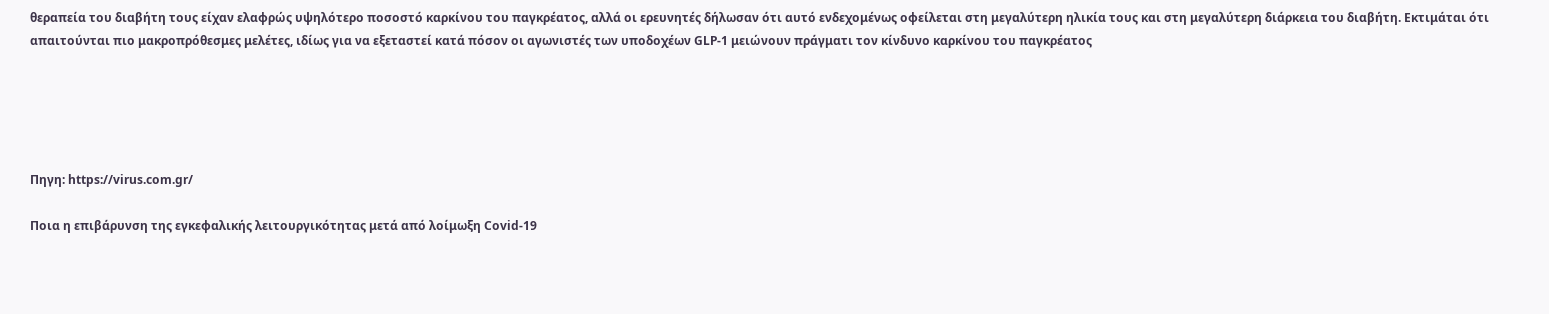θεραπεία του διαβήτη τους είχαν ελαφρώς υψηλότερο ποσοστό καρκίνου του παγκρέατος, αλλά οι ερευνητές δήλωσαν ότι αυτό ενδεχομένως οφείλεται στη μεγαλύτερη ηλικία τους και στη μεγαλύτερη διάρκεια του διαβήτη. Εκτιμάται ότι απαιτούνται πιο μακροπρόθεσμες μελέτες, ιδίως για να εξεταστεί κατά πόσον οι αγωνιστές των υποδοχέων GLP-1 μειώνουν πράγματι τον κίνδυνο καρκίνου του παγκρέατος





Πηγη: https://virus.com.gr/

Ποια η επιβάρυνση της εγκεφαλικής λειτουργικότητας μετά από λοίμωξη Covid-19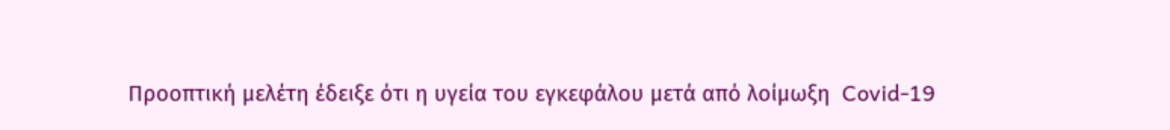Προοπτική μελέτη έδειξε ότι η υγεία του εγκεφάλου μετά από λοίμωξη  Covid-19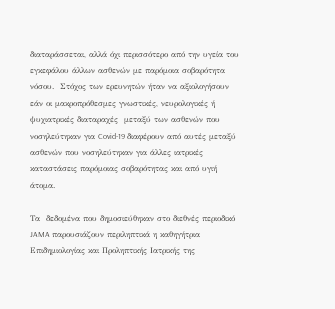διαταράσσεται, αλλά όχι περισσότερο από την υγεία του εγκεφάλου άλλων ασθενών με παρόμοια σοβαρότητα νόσου.  Στόχος των ερευνητών ήταν να αξιολογήσουν εάν οι μακροπρόθεσμες γνωστικές, νευρολογικές ή ψυχιατρικές διαταραχές  μεταξύ των ασθενών που νοσηλεύτηκαν για Covid-19 διαφέρουν από αυτές μεταξύ ασθενών που νοσηλεύτηκαν για άλλες ιατρικές καταστάσεις παρόμοιας σοβαρότητας και από υγιή άτομα.

Τα  δεδομένα που δημοσιεύθηκαν στο διεθνές περιοδικό JAMA παρουσιάζουν περιληπτικά η καθηγήτρια Επιδημιολογίας και Προληπτικής Ιατρικής της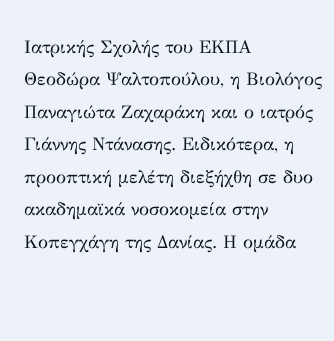Ιατρικής Σχολής του ΕΚΠΑ Θεοδώρα Ψαλτοπούλου, η Βιολόγος Παναγιώτα Ζαχαράκη και ο ιατρός Γιάννης Ντάνασης. Ειδικότερα, η προοπτική μελέτη διεξήχθη σε δυο ακαδημαϊκά νοσοκομεία στην Κοπεγχάγη της Δανίας. Η ομάδα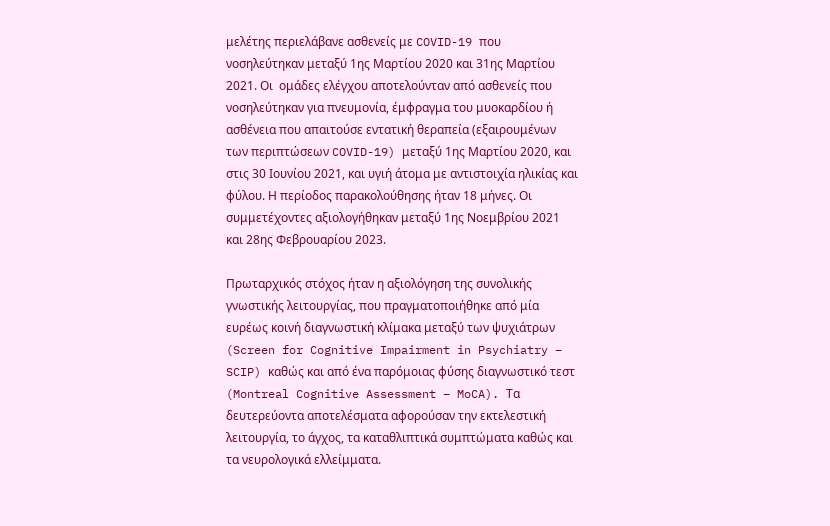μελέτης περιελάβανε ασθενείς με COVID-19 που νοσηλεύτηκαν μεταξύ 1ης Μαρτίου 2020 και 31ης Μαρτίου 2021. Οι  ομάδες ελέγχου αποτελούνταν από ασθενείς που νοσηλεύτηκαν για πνευμονία, έμφραγμα του μυοκαρδίου ή ασθένεια που απαιτούσε εντατική θεραπεία (εξαιρουμένων των περιπτώσεων COVID-19) μεταξύ 1ης Μαρτίου 2020, και στις 30 Ιουνίου 2021, και υγιή άτομα με αντιστοιχία ηλικίας και φύλου. Η περίοδος παρακολούθησης ήταν 18 μήνες. Οι συμμετέχοντες αξιολογήθηκαν μεταξύ 1ης Νοεμβρίου 2021 και 28ης Φεβρουαρίου 2023.

Πρωταρχικός στόχος ήταν η αξιολόγηση της συνολικής γνωστικής λειτουργίας, που πραγματοποιήθηκε από μία ευρέως κοινή διαγνωστική κλίμακα μεταξύ των ψυχιάτρων (Screen for Cognitive Impairment in Psychiatry – SCIP) καθώς και από ένα παρόμοιας φύσης διαγνωστικό τεστ (Montreal Cognitive Assessment – MoCA). Τα δευτερεύοντα αποτελέσματα αφορούσαν την εκτελεστική λειτουργία, το άγχος, τα καταθλιπτικά συμπτώματα καθώς και τα νευρολογικά ελλείμματα.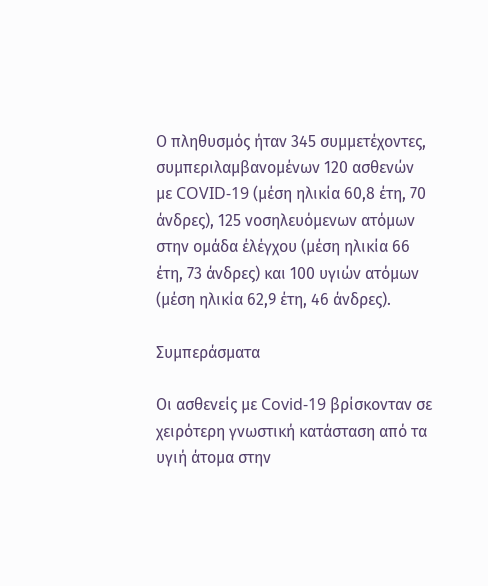Ο πληθυσμός ήταν 345 συμμετέχοντες, συμπεριλαμβανομένων 120 ασθενών με COVID-19 (μέση ηλικία 60,8 έτη, 70 άνδρες), 125 νοσηλευόμενων ατόμων στην ομάδα έλέγχου (μέση ηλικία 66 έτη, 73 άνδρες) και 100 υγιών ατόμων (μέση ηλικία 62,9 έτη, 46 άνδρες).

Συμπεράσματα

Οι ασθενείς με Covid-19 βρίσκονταν σε χειρότερη γνωστική κατάσταση από τα υγιή άτομα στην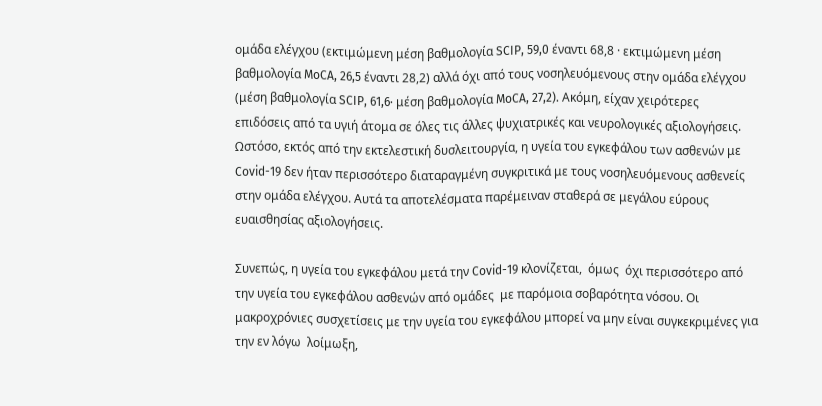ομάδα ελέγχου (εκτιμώμενη μέση βαθμολογία SCIP, 59,0 έναντι 68,8 · εκτιμώμενη μέση βαθμολογία MoCA, 26,5 έναντι 28,2) αλλά όχι από τους νοσηλευόμενους στην ομάδα ελέγχου (μέση βαθμολογία SCIP, 61,6· μέση βαθμολογία MoCA, 27,2). Ακόμη, είχαν χειρότερες επιδόσεις από τα υγιή άτομα σε όλες τις άλλες ψυχιατρικές και νευρολογικές αξιολογήσεις. Ωστόσο, εκτός από την εκτελεστική δυσλειτουργία, η υγεία του εγκεφάλου των ασθενών με Covid-19 δεν ήταν περισσότερο διαταραγμένη συγκριτικά με τους νοσηλευόμενους ασθενείς στην ομάδα ελέγχου. Αυτά τα αποτελέσματα παρέμειναν σταθερά σε μεγάλου εύρους ευαισθησίας αξιολογήσεις.

Συνεπώς, η υγεία του εγκεφάλου μετά την Covid-19 κλονίζεται,  όμως  όχι περισσότερο από την υγεία του εγκεφάλου ασθενών από ομάδες  με παρόμοια σοβαρότητα νόσου. Οι μακροχρόνιες συσχετίσεις με την υγεία του εγκεφάλου μπορεί να μην είναι συγκεκριμένες για την εν λόγω  λοίμωξη,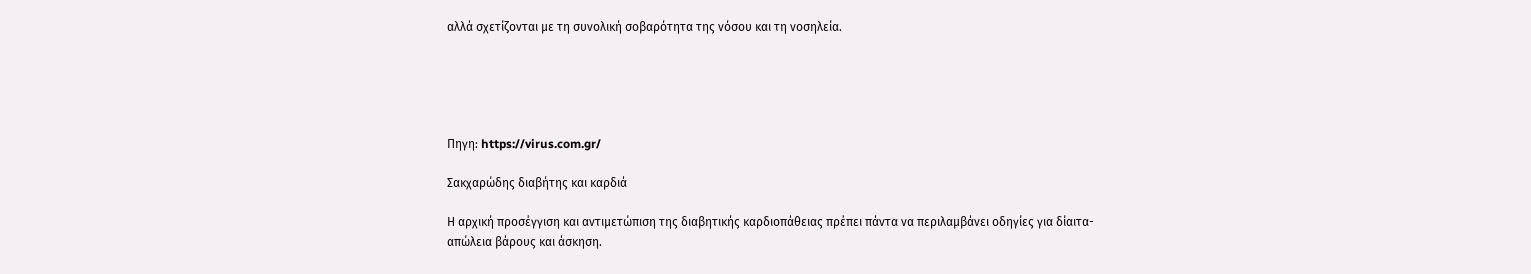αλλά σχετίζονται με τη συνολική σοβαρότητα της νόσου και τη νοσηλεία.





Πηγη: https://virus.com.gr/

Σακχαρώδης διαβήτης και καρδιά

Η αρχική προσέγγιση και αντιμετώπιση της διαβητικής καρδιοπάθειας πρέπει πάντα να περιλαμβάνει οδηγίες για δίαιτα-απώλεια βάρους και άσκηση.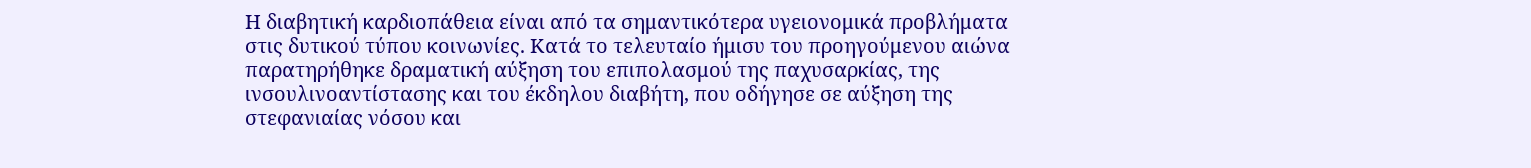Η διαβητική καρδιοπάθεια είναι από τα σημαντικότερα υγειονομικά προβλήματα στις δυτικού τύπου κοινωνίες. Κατά το τελευταίο ήμισυ του προηγούμενου αιώνα παρατηρήθηκε δραματική αύξηση του επιπολασμού της παχυσαρκίας, της ινσουλινοαντίστασης και του έκδηλου διαβήτη, που οδήγησε σε αύξηση της στεφανιαίας νόσου και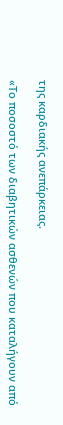της καρδιακής ανεπάρκειας.

«Το ποσοστό των διαβητικών ασθενών που καταλήγουν από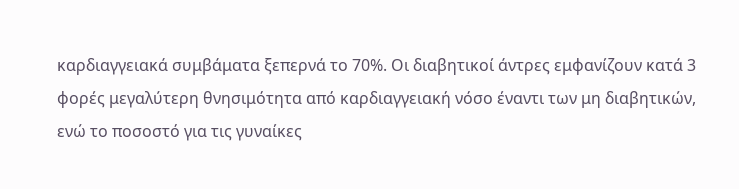καρδιαγγειακά συμβάματα ξεπερνά το 70%. Οι διαβητικοί άντρες εμφανίζουν κατά 3 φορές μεγαλύτερη θνησιμότητα από καρδιαγγειακή νόσο έναντι των μη διαβητικών, ενώ το ποσοστό για τις γυναίκες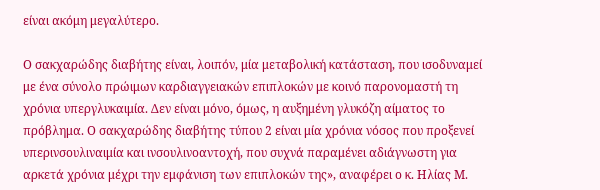είναι ακόμη μεγαλύτερο.

Ο σακχαρώδης διαβήτης είναι, λοιπόν, μία μεταβολική κατάσταση, που ισοδυναμεί με ένα σύνολο πρώιμων καρδιαγγειακών επιπλοκών με κοινό παρονομαστή τη χρόνια υπεργλυκαιμία. Δεν είναι μόνο, όμως, η αυξημένη γλυκόζη αίματος το πρόβλημα. Ο σακχαρώδης διαβήτης τύπου 2 είναι μία χρόνια νόσος που προξενεί υπερινσουλιναιμία και ινσουλινοαντοχή, που συχνά παραμένει αδιάγνωστη για αρκετά χρόνια μέχρι την εμφάνιση των επιπλοκών της», αναφέρει ο κ. Ηλίας Μ.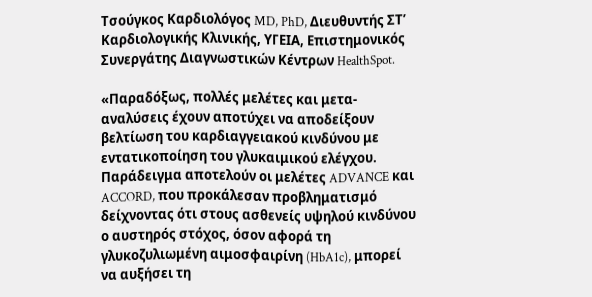Τσούγκος Καρδιολόγος MD, PhD, Διευθυντής ΣΤ’ Καρδιολογικής Κλινικής, ΥΓΕΙΑ, Επιστημονικός Συνεργάτης Διαγνωστικών Κέντρων HealthSpot.

«Παραδόξως, πολλές μελέτες και μετα-αναλύσεις έχουν αποτύχει να αποδείξουν βελτίωση του καρδιαγγειακού κινδύνου με εντατικοποίηση του γλυκαιμικού ελέγχου. Παράδειγμα αποτελούν οι μελέτες ADVANCE και ACCORD, που προκάλεσαν προβληματισμό δείχνοντας ότι στους ασθενείς υψηλού κινδύνου ο αυστηρός στόχος, όσον αφορά τη γλυκοζυλιωμένη αιμοσφαιρίνη (HbA1c), μπορεί να αυξήσει τη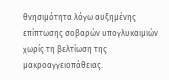θνησιμότητα λόγω αυξημένης επίπτωσης σοβαρών υπογλυκαιμιών χωρίς τη βελτίωση της μακροαγγειοπάθειας.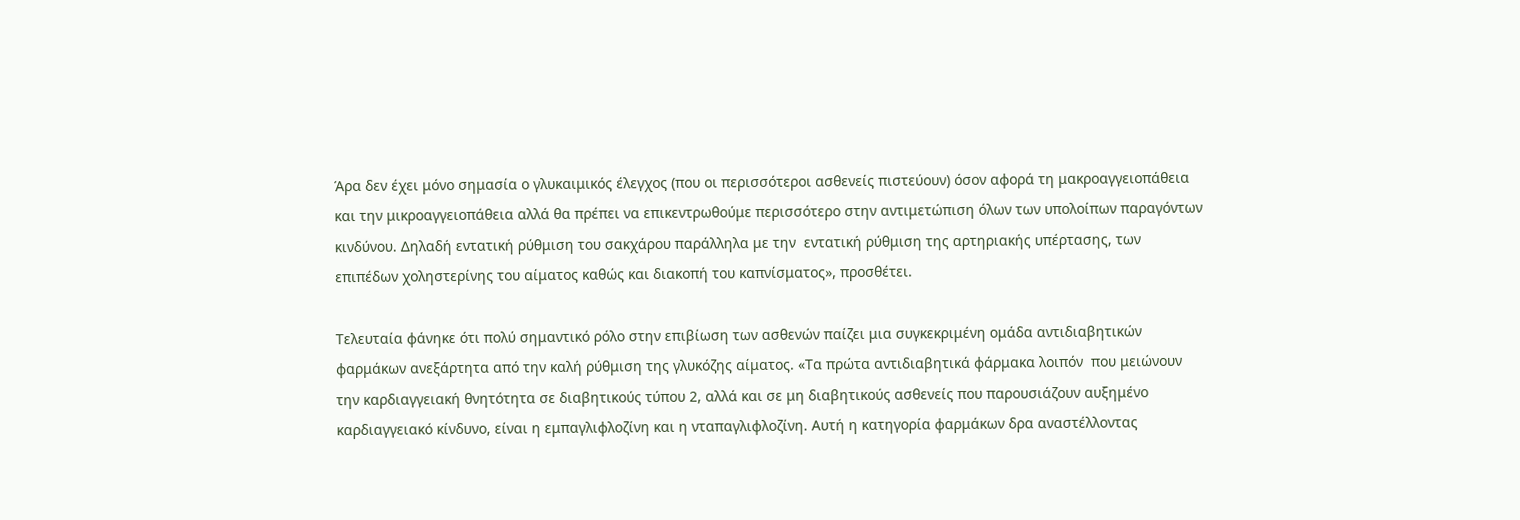Άρα δεν έχει μόνο σημασία ο γλυκαιμικός έλεγχος (που οι περισσότεροι ασθενείς πιστεύουν) όσον αφορά τη μακροαγγειοπάθεια και την μικροαγγειοπάθεια αλλά θα πρέπει να επικεντρωθούμε περισσότερο στην αντιμετώπιση όλων των υπολοίπων παραγόντων κινδύνου. Δηλαδή εντατική ρύθμιση του σακχάρου παράλληλα με την  εντατική ρύθμιση της αρτηριακής υπέρτασης, των επιπέδων χοληστερίνης του αίματος καθώς και διακοπή του καπνίσματος», προσθέτει.

Τελευταία φάνηκε ότι πολύ σημαντικό ρόλο στην επιβίωση των ασθενών παίζει μια συγκεκριμένη ομάδα αντιδιαβητικών φαρμάκων ανεξάρτητα από την καλή ρύθμιση της γλυκόζης αίματος. «Τα πρώτα αντιδιαβητικά φάρμακα λοιπόν  που μειώνουν την καρδιαγγειακή θνητότητα σε διαβητικούς τύπου 2, αλλά και σε μη διαβητικούς ασθενείς που παρουσιάζουν αυξημένο καρδιαγγειακό κίνδυνο, είναι η εμπαγλιφλοζίνη και η νταπαγλιφλοζίνη. Αυτή η κατηγορία φαρμάκων δρα αναστέλλοντας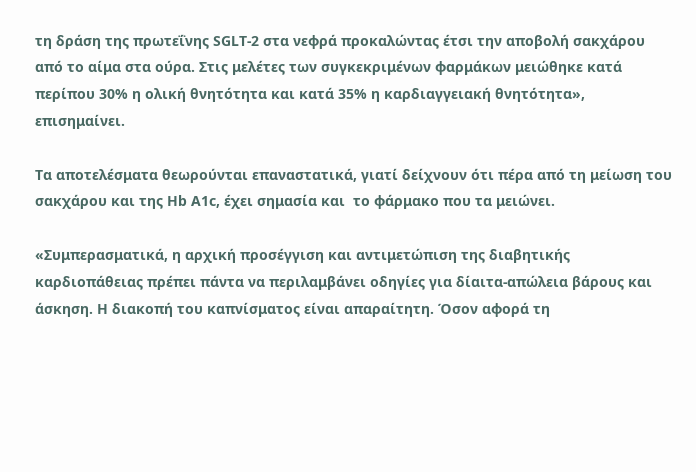τη δράση της πρωτεΐνης SGLT-2 στα νεφρά προκαλώντας έτσι την αποβολή σακχάρου από το αίμα στα ούρα. Στις μελέτες των συγκεκριμένων φαρμάκων μειώθηκε κατά περίπου 30% η ολική θνητότητα και κατά 35% η καρδιαγγειακή θνητότητα», επισημαίνει.

Τα αποτελέσματα θεωρούνται επαναστατικά, γιατί δείχνουν ότι πέρα από τη μείωση του σακχάρου και της Hb A1c, έχει σημασία και  το φάρμακο που τα μειώνει.

«Συμπερασματικά, η αρχική προσέγγιση και αντιμετώπιση της διαβητικής καρδιοπάθειας πρέπει πάντα να περιλαμβάνει οδηγίες για δίαιτα-απώλεια βάρους και άσκηση. Η διακοπή του καπνίσματος είναι απαραίτητη. Όσον αφορά τη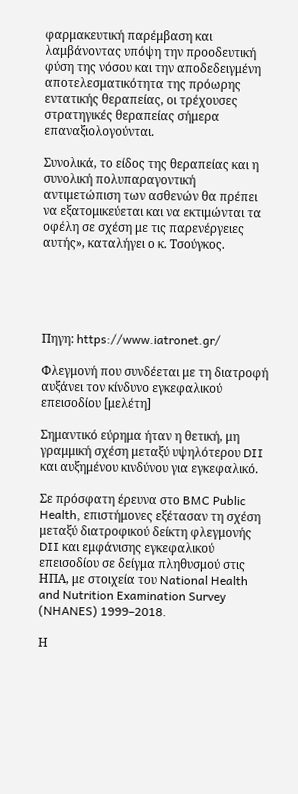φαρμακευτική παρέμβαση και λαμβάνοντας υπόψη την προοδευτική φύση της νόσου και την αποδεδειγμένη αποτελεσματικότητα της πρόωρης εντατικής θεραπείας, οι τρέχουσες στρατηγικές θεραπείας σήμερα επαναξιολογούνται.

Συνολικά, το είδος της θεραπείας και η συνολική πολυπαραγοντική αντιμετώπιση των ασθενών θα πρέπει να εξατομικεύεται και να εκτιμώνται τα οφέλη σε σχέση με τις παρενέργειες αυτής», καταλήγει ο κ. Τσούγκος.





Πηγη: https://www.iatronet.gr/

Φλεγμονή που συνδέεται με τη διατροφή αυξάνει τον κίνδυνο εγκεφαλικού επεισοδίου [μελέτη]

Σημαντικό εύρημα ήταν η θετική, μη γραμμική σχέση μεταξύ υψηλότερου DII και αυξημένου κινδύνου για εγκεφαλικό.

Σε πρόσφατη έρευνα στο BMC Public Health, επιστήμονες εξέτασαν τη σχέση μεταξύ διατροφικού δείκτη φλεγμονής DII και εμφάνισης εγκεφαλικού επεισοδίου σε δείγμα πληθυσμού στις ΗΠΑ, με στοιχεία του National Health and Nutrition Examination Survey (NHANES) 1999–2018.

Η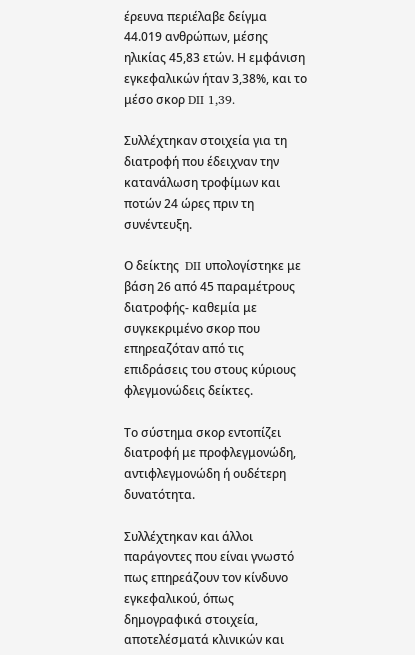έρευνα περιέλαβε δείγμα 44.019 ανθρώπων, μέσης ηλικίας 45,83 ετών. Η εμφάνιση εγκεφαλικών ήταν 3,38%, και το μέσο σκορ DII 1,39.

Συλλέχτηκαν στοιχεία για τη διατροφή που έδειχναν την κατανάλωση τροφίμων και ποτών 24 ώρες πριν τη συνέντευξη.

Ο δείκτης  DII υπολογίστηκε με βάση 26 από 45 παραμέτρους διατροφής- καθεμία με συγκεκριμένο σκορ που επηρεαζόταν από τις επιδράσεις του στους κύριους φλεγμονώδεις δείκτες.

Το σύστημα σκορ εντοπίζει διατροφή με προφλεγμονώδη, αντιφλεγμονώδη ή ουδέτερη δυνατότητα.

Συλλέχτηκαν και άλλοι παράγοντες που είναι γνωστό πως επηρεάζουν τον κίνδυνο εγκεφαλικού, όπως δημογραφικά στοιχεία, αποτελέσματά κλινικών και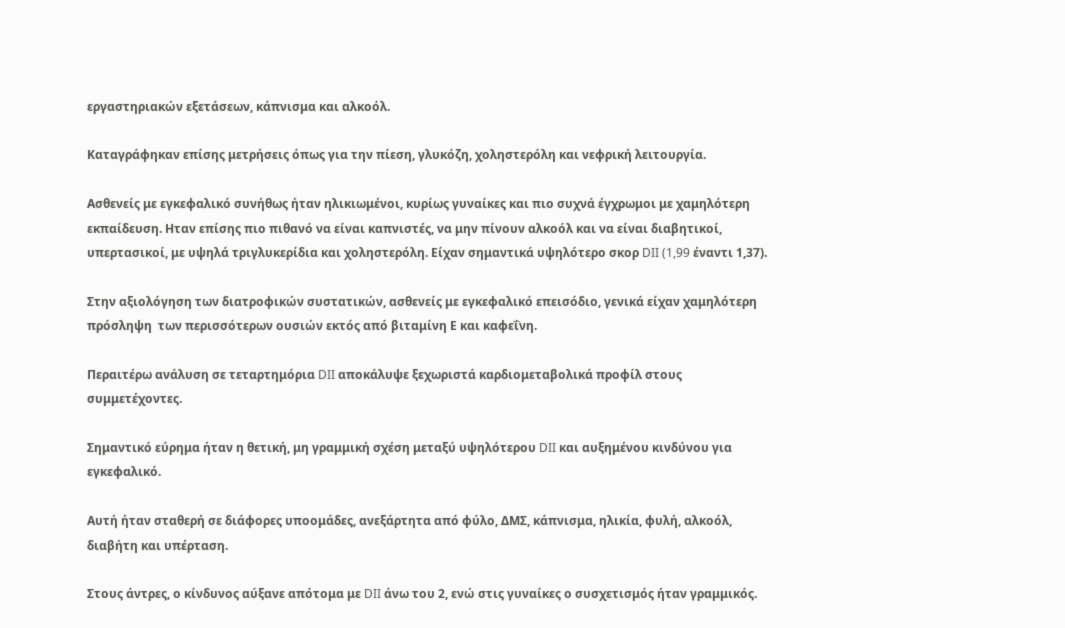εργαστηριακών εξετάσεων, κάπνισμα και αλκοόλ.

Καταγράφηκαν επίσης μετρήσεις όπως για την πίεση, γλυκόζη, χοληστερόλη και νεφρική λειτουργία.

Ασθενείς με εγκεφαλικό συνήθως ήταν ηλικιωμένοι, κυρίως γυναίκες και πιο συχνά έγχρωμοι με χαμηλότερη εκπαίδευση. Ηταν επίσης πιο πιθανό να είναι καπνιστές, να μην πίνουν αλκοόλ και να είναι διαβητικοί, υπερτασικοί, με υψηλά τριγλυκερίδια και χοληστερόλη. Είχαν σημαντικά υψηλότερο σκορ DII (1,99 έναντι 1,37).

Στην αξιολόγηση των διατροφικών συστατικών, ασθενείς με εγκεφαλικό επεισόδιο, γενικά είχαν χαμηλότερη πρόσληψη  των περισσότερων ουσιών εκτός από βιταμίνη Ε και καφεΐνη.

Περαιτέρω ανάλυση σε τεταρτημόρια DII αποκάλυψε ξεχωριστά καρδιομεταβολικά προφίλ στους συμμετέχοντες.

Σημαντικό εύρημα ήταν η θετική, μη γραμμική σχέση μεταξύ υψηλότερου DII και αυξημένου κινδύνου για εγκεφαλικό.

Αυτή ήταν σταθερή σε διάφορες υποομάδες, ανεξάρτητα από φύλο, ΔΜΣ, κάπνισμα, ηλικία, φυλή, αλκοόλ, διαβήτη και υπέρταση.

Στους άντρες, ο κίνδυνος αύξανε απότομα με DII άνω του 2, ενώ στις γυναίκες ο συσχετισμός ήταν γραμμικός.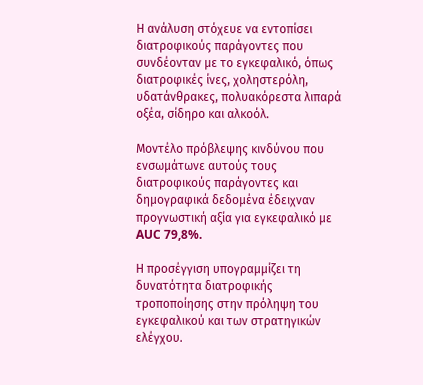Η ανάλυση στόχευε να εντοπίσει διατροφικούς παράγοντες που συνδέονταν με το εγκεφαλικό, όπως διατροφικές ίνες, χοληστερόλη, υδατάνθρακες, πολυακόρεστα λιπαρά οξέα, σίδηρο και αλκοόλ.

Μοντέλο πρόβλεψης κινδύνου που ενσωμάτωνε αυτούς τους διατροφικούς παράγοντες και δημογραφικά δεδομένα έδειχναν προγνωστική αξία για εγκεφαλικό με AUC 79,8%.

Η προσέγγιση υπογραμμίζει τη δυνατότητα διατροφικής τροποποίησης στην πρόληψη του εγκεφαλικού και των στρατηγικών ελέγχου.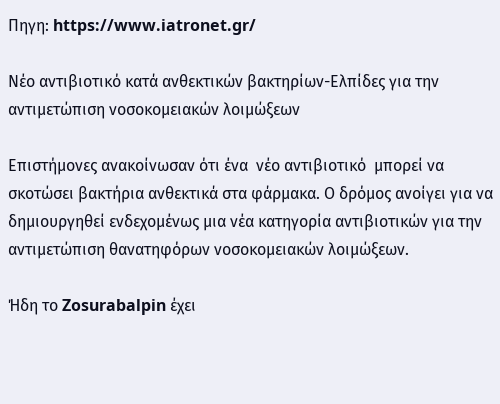Πηγη: https://www.iatronet.gr/

Νέο αντιβιοτικό κατά ανθεκτικών βακτηρίων-Ελπίδες για την αντιμετώπιση νοσοκομειακών λοιμώξεων

Επιστήμονες ανακοίνωσαν ότι ένα  νέο αντιβιοτικό  μπορεί να σκοτώσει βακτήρια ανθεκτικά στα φάρμακα. Ο δρόμος ανοίγει για να δημιουργηθεί ενδεχομένως μια νέα κατηγορία αντιβιοτικών για την αντιμετώπιση θανατηφόρων νοσοκομειακών λοιμώξεων.

Ήδη το Zosurabalpin έχει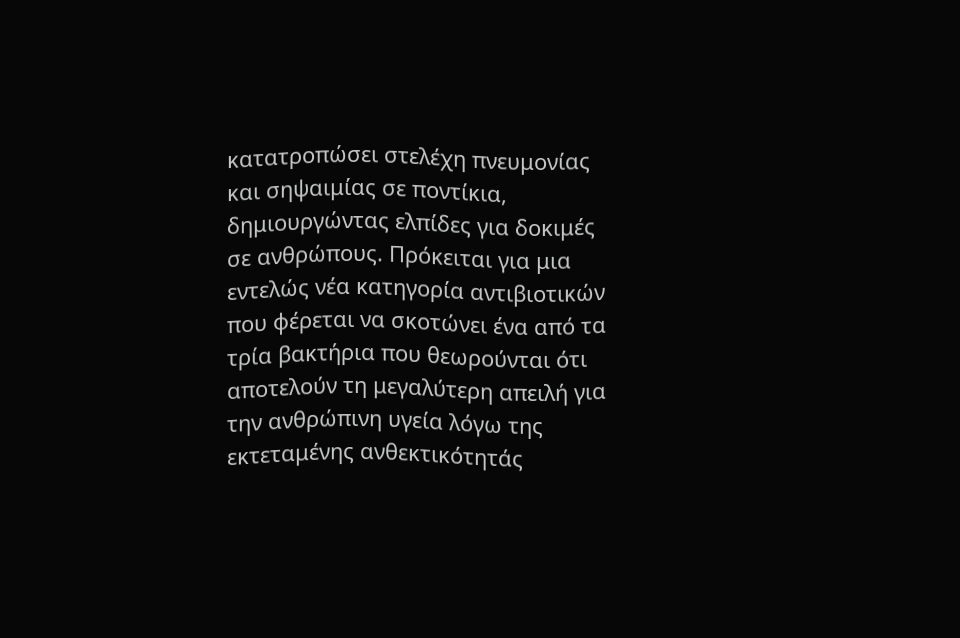κατατροπώσει στελέχη πνευμονίας και σηψαιμίας σε ποντίκια, δημιουργώντας ελπίδες για δοκιμές σε ανθρώπους. Πρόκειται για μια εντελώς νέα κατηγορία αντιβιοτικών που φέρεται να σκοτώνει ένα από τα τρία βακτήρια που θεωρούνται ότι αποτελούν τη μεγαλύτερη απειλή για την ανθρώπινη υγεία λόγω της εκτεταμένης ανθεκτικότητάς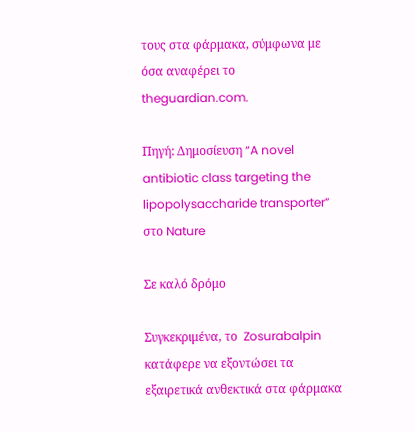τους στα φάρμακα, σύμφωνα με όσα αναφέρει το theguardian.com.

Πηγή: Δημοσίευση “A novel antibiotic class targeting the lipopolysaccharide transporter” στο Nature

Σε καλό δρόμο

Συγκεκριμένα, το  Zosurabalpin  κατάφερε να εξοντώσει τα εξαιρετικά ανθεκτικά στα φάρμακα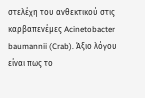στελέχη του ανθεκτικού στις καρβαπενέμες Acinetobacter baumannii (Crab). Άξιο λόγου είναι πως το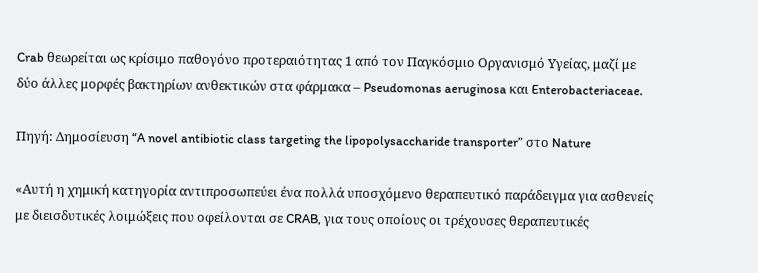Crab θεωρείται ως κρίσιμο παθογόνο προτεραιότητας 1 από τον Παγκόσμιο Οργανισμό Υγείας, μαζί με δύο άλλες μορφές βακτηρίων ανθεκτικών στα φάρμακα – Pseudomonas aeruginosa και Enterobacteriaceae.

Πηγή: Δημοσίευση “A novel antibiotic class targeting the lipopolysaccharide transporter” στο Nature

«Αυτή η χημική κατηγορία αντιπροσωπεύει ένα πολλά υποσχόμενο θεραπευτικό παράδειγμα για ασθενείς με διεισδυτικές λοιμώξεις που οφείλονται σε CRAB, για τους οποίους οι τρέχουσες θεραπευτικές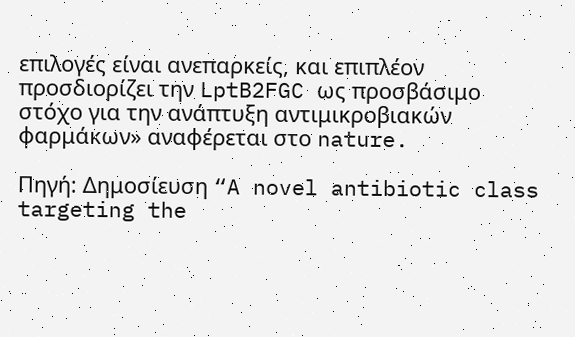επιλογές είναι ανεπαρκείς, και επιπλέον προσδιορίζει την LptB2FGC ως προσβάσιμο στόχο για την ανάπτυξη αντιμικροβιακών φαρμάκων» αναφέρεται στο nature.

Πηγή: Δημοσίευση “A novel antibiotic class targeting the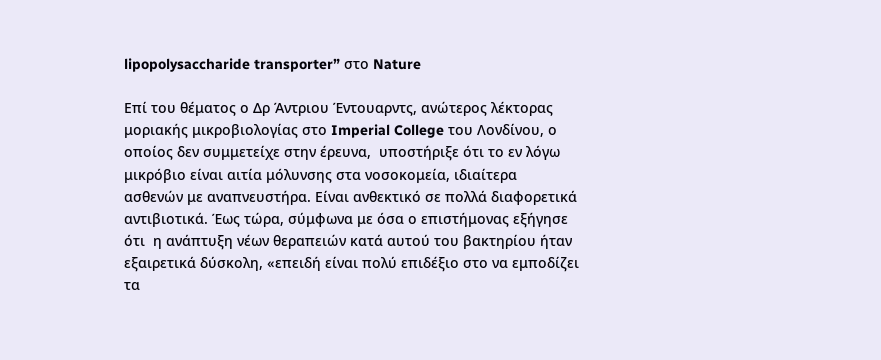lipopolysaccharide transporter” στο Nature

Επί του θέματος ο Δρ Άντριου Έντουαρντς, ανώτερος λέκτορας μοριακής μικροβιολογίας στο Imperial College του Λονδίνου, ο οποίος δεν συμμετείχε στην έρευνα,  υποστήριξε ότι το εν λόγω μικρόβιο είναι αιτία μόλυνσης στα νοσοκομεία, ιδιαίτερα ασθενών με αναπνευστήρα. Είναι ανθεκτικό σε πολλά διαφορετικά αντιβιοτικά. Έως τώρα, σύμφωνα με όσα ο επιστήμονας εξήγησε ότι  η ανάπτυξη νέων θεραπειών κατά αυτού του βακτηρίου ήταν εξαιρετικά δύσκολη, «επειδή είναι πολύ επιδέξιο στο να εμποδίζει τα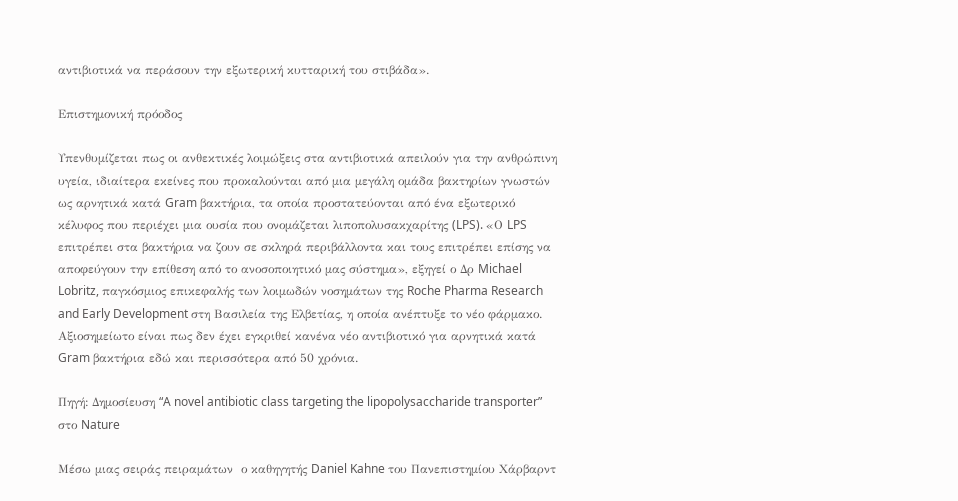αντιβιοτικά να περάσουν την εξωτερική κυτταρική του στιβάδα».

Επιστημονική πρόοδος

Υπενθυμίζεται πως οι ανθεκτικές λοιμώξεις στα αντιβιοτικά απειλούν για την ανθρώπινη υγεία, ιδιαίτερα εκείνες που προκαλούνται από μια μεγάλη ομάδα βακτηρίων γνωστών ως αρνητικά κατά Gram βακτήρια, τα οποία προστατεύονται από ένα εξωτερικό κέλυφος που περιέχει μια ουσία που ονομάζεται λιποπολυσακχαρίτης (LPS). «Ο LPS επιτρέπει στα βακτήρια να ζουν σε σκληρά περιβάλλοντα και τους επιτρέπει επίσης να αποφεύγουν την επίθεση από το ανοσοποιητικό μας σύστημα», εξηγεί ο Δρ Michael Lobritz, παγκόσμιος επικεφαλής των λοιμωδών νοσημάτων της Roche Pharma Research and Early Development στη Βασιλεία της Ελβετίας, η οποία ανέπτυξε το νέο φάρμακο. Αξιοσημείωτο είναι πως δεν έχει εγκριθεί κανένα νέο αντιβιοτικό για αρνητικά κατά Gram βακτήρια εδώ και περισσότερα από 50 χρόνια.

Πηγή: Δημοσίευση “A novel antibiotic class targeting the lipopolysaccharide transporter” στο Nature

Μέσω μιας σειράς πειραμάτων  ο καθηγητής Daniel Kahne του Πανεπιστημίου Χάρβαρντ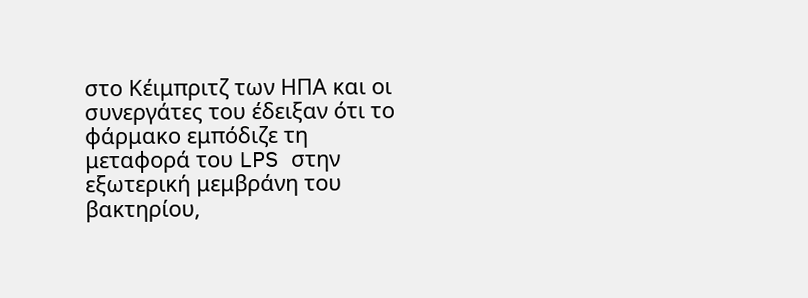στο Κέιμπριτζ των ΗΠΑ και οι συνεργάτες του έδειξαν ότι το φάρμακο εμπόδιζε τη μεταφορά του LPS στην εξωτερική μεμβράνη του βακτηρίου,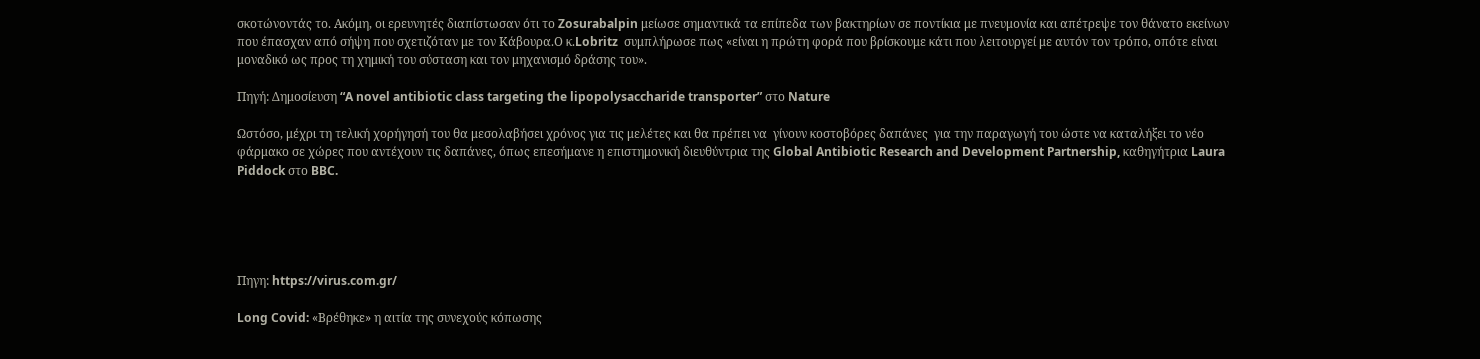σκοτώνοντάς το. Ακόμη, οι ερευνητές διαπίστωσαν ότι το Zosurabalpin μείωσε σημαντικά τα επίπεδα των βακτηρίων σε ποντίκια με πνευμονία και απέτρεψε τον θάνατο εκείνων που έπασχαν από σήψη που σχετιζόταν με τον Κάβουρα.Ο κ.Lobritz  συμπλήρωσε πως «είναι η πρώτη φορά που βρίσκουμε κάτι που λειτουργεί με αυτόν τον τρόπο, οπότε είναι μοναδικό ως προς τη χημική του σύσταση και τον μηχανισμό δράσης του».

Πηγή: Δημοσίευση “A novel antibiotic class targeting the lipopolysaccharide transporter” στο Nature

Ωστόσο, μέχρι τη τελική χορήγησή του θα μεσολαβήσει χρόνος για τις μελέτες και θα πρέπει να  γίνουν κοστοβόρες δαπάνες  για την παραγωγή του ώστε να καταλήξει το νέο φάρμακο σε χώρες που αντέχουν τις δαπάνες, όπως επεσήμανε η επιστημονική διευθύντρια της Global Antibiotic Research and Development Partnership, καθηγήτρια Laura Piddock στο BBC.





Πηγη: https://virus.com.gr/

Long Covid: «Βρέθηκε» η αιτία της συνεχούς κόπωσης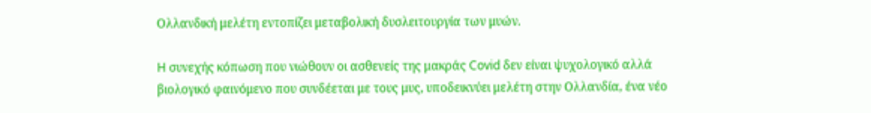Ολλανδική μελέτη εντοπίζει μεταβολική δυσλειτουργία των μυών.

H συνεχής κόπωση που νιώθουν οι ασθενείς της μακράς Covid δεν είναι ψυχολογικό αλλά βιολογικό φαινόμενο που συνδέεται με τους μυς, υποδεικνύει μελέτη στην Ολλανδία, ένα νέο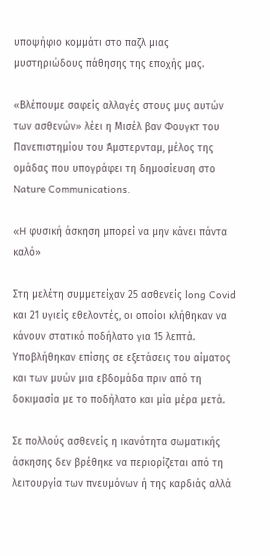υποψήφιο κομμάτι στο παζλ μιας μυστηριώδους πάθησης της εποχής μας.

«Βλέπουμε σαφείς αλλαγές στους μυς αυτών των ασθενών» λέει η Μισέλ βαν Φουγκτ του Πανεπιστημίου του Άμστερνταμ, μέλος της ομάδας που υπογράφει τη δημοσίευση στο Nature Communications.

«H φυσική άσκηση μπορεί να μην κάνει πάντα καλό»

Στη μελέτη συμμετείχαν 25 ασθενείς long Covid και 21 υγιείς εθελοντές, οι οποίοι κλήθηκαν να κάνουν στατικό ποδήλατο για 15 λεπτά. Υποβλήθηκαν επίσης σε εξετάσεις του αίματος και των μυών μια εβδομάδα πριν από τη δοκιμασία με το ποδήλατο και μία μέρα μετά.

Σε πολλούς ασθενείς η ικανότητα σωματικής άσκησης δεν βρέθηκε να περιορίζεται από τη λειτουργία των πνευμόνων ή της καρδιάς αλλά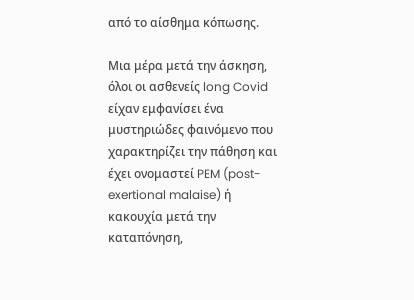από το αίσθημα κόπωσης.

Μια μέρα μετά την άσκηση, όλοι οι ασθενείς long Covid είχαν εμφανίσει ένα μυστηριώδες φαινόμενο που χαρακτηρίζει την πάθηση και έχει ονομαστεί PEM (post-exertional malaise) ή κακουχία μετά την καταπόνηση,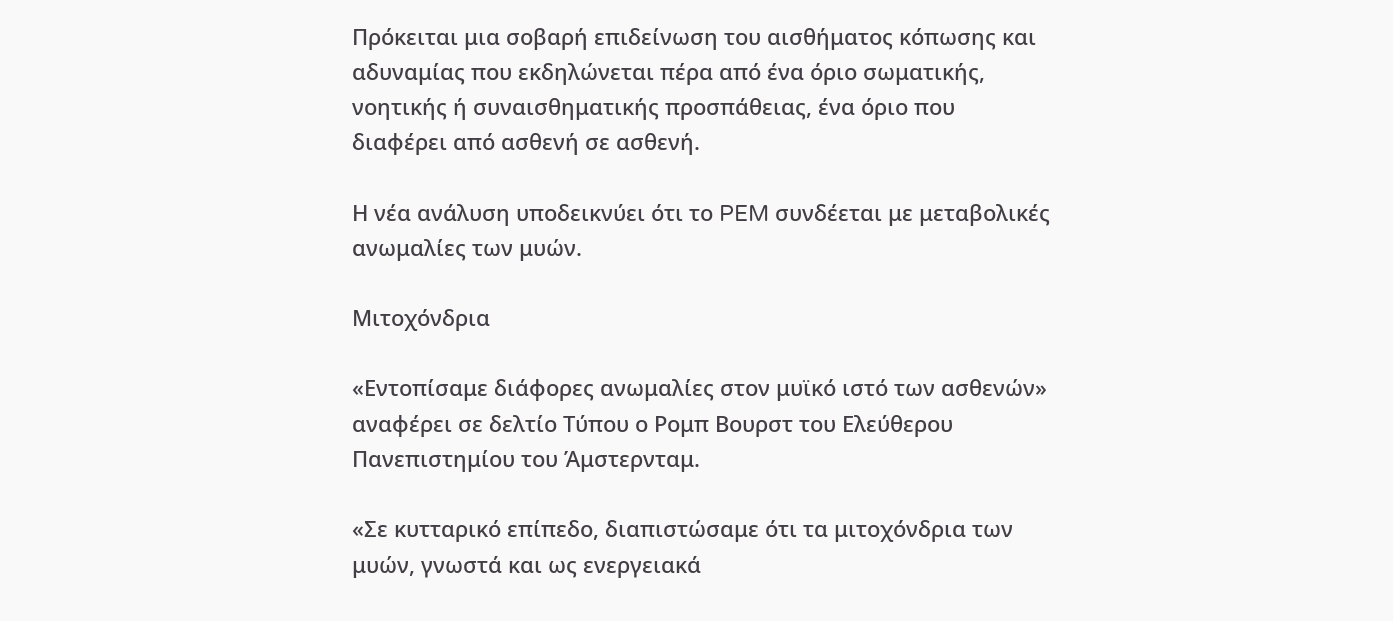Πρόκειται μια σοβαρή επιδείνωση του αισθήματος κόπωσης και αδυναμίας που εκδηλώνεται πέρα από ένα όριο σωματικής, νοητικής ή συναισθηματικής προσπάθειας, ένα όριο που διαφέρει από ασθενή σε ασθενή.

Η νέα ανάλυση υποδεικνύει ότι το PEM συνδέεται με μεταβολικές ανωμαλίες των μυών.

Μιτοχόνδρια

«Εντοπίσαμε διάφορες ανωμαλίες στον μυϊκό ιστό των ασθενών» αναφέρει σε δελτίο Τύπου ο Ρομπ Βουρστ του Ελεύθερου Πανεπιστημίου του Άμστερνταμ.

«Σε κυτταρικό επίπεδο, διαπιστώσαμε ότι τα μιτοχόνδρια των μυών, γνωστά και ως ενεργειακά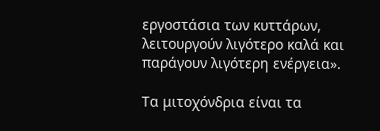εργοστάσια των κυττάρων, λειτουργούν λιγότερο καλά και παράγουν λιγότερη ενέργεια».

Τα μιτοχόνδρια είναι τα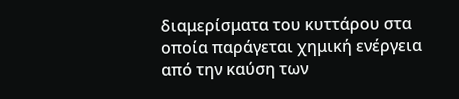διαμερίσματα του κυττάρου στα οποία παράγεται χημική ενέργεια από την καύση των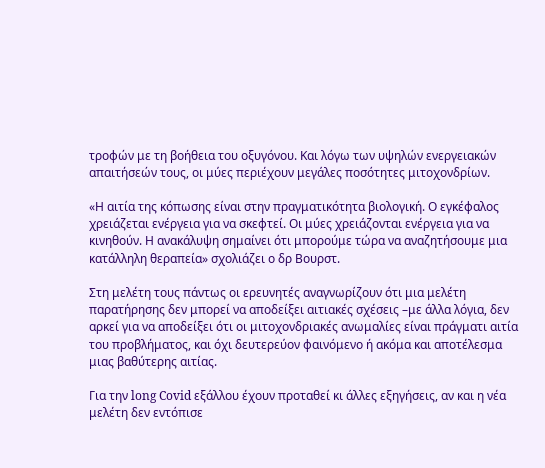τροφών με τη βοήθεια του οξυγόνου. Και λόγω των υψηλών ενεργειακών απαιτήσεών τους, οι μύες περιέχουν μεγάλες ποσότητες μιτοχονδρίων.

«Η αιτία της κόπωσης είναι στην πραγματικότητα βιολογική. Ο εγκέφαλος χρειάζεται ενέργεια για να σκεφτεί. Οι μύες χρειάζονται ενέργεια για να κινηθούν. Η ανακάλυψη σημαίνει ότι μπορούμε τώρα να αναζητήσουμε μια κατάλληλη θεραπεία» σχολιάζει ο δρ Βουρστ.

Στη μελέτη τους πάντως οι ερευνητές αναγνωρίζουν ότι μια μελέτη παρατήρησης δεν μπορεί να αποδείξει αιτιακές σχέσεις –με άλλα λόγια, δεν αρκεί για να αποδείξει ότι οι μιτοχονδριακές ανωμαλίες είναι πράγματι αιτία του προβλήματος, και όχι δευτερεύον φαινόμενο ή ακόμα και αποτέλεσμα μιας βαθύτερης αιτίας.

Για την long Covid εξάλλου έχουν προταθεί κι άλλες εξηγήσεις, αν και η νέα μελέτη δεν εντόπισε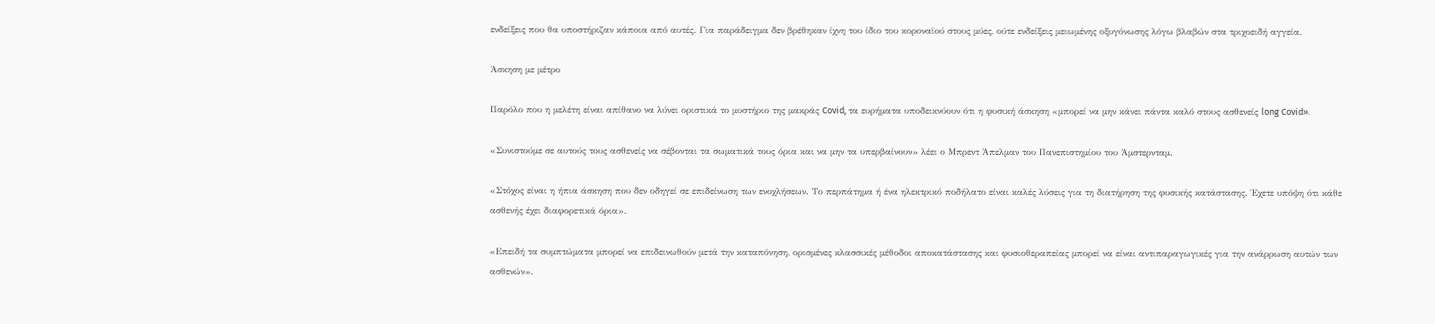ενδείξεις που θα υποστήριζαν κάποια από αυτές. Για παράδειγμα δεν βρέθηκαν ίχνη του ίδιο του κοροναϊού στους μύες, ούτε ενδείξεις μειωμένης οξυγόνωσης λόγω βλαβών στα τριχοειδή αγγεία.

Άσκηση με μέτρο

Παρόλο που η μελέτη είναι απίθανο να λύνει οριστικά το μυστήριο της μακράς Covid, τα ευρήματα υποδεικνύουν ότι η φυσική άσκηση «μπορεί να μην κάνει πάντα καλό στους ασθενείς long Covid».

«Συνιστούμε σε αυτούς τους ασθενείς να σέβονται τα σωματικά τους όρια και να μην τα υπερβαίνουν» λέει ο Μπρεντ Άπελμαν του Πανεπιστημίου του Άμστερνταμ.

«Στόχος είναι η ήπια άσκηση που δεν οδηγεί σε επιδείνωση των ενοχλήσεων. Το περπάτημα ή ένα ηλεκτρικό ποδήλατο είναι καλές λύσεις για τη διατήρηση της φυσικής κατάστασης. Έχετε υπόψη ότι κάθε ασθενής έχει διαφορετικά όρια».

«Επειδή τα συμπτώματα μπορεί να επιδεινωθούν μετά την καταπόνηση, ορισμένες κλασσικές μέθοδοι αποκατάστασης και φυσιοθεραπείας μπορεί να είναι αντιπαραγωγικές για την ανάρρωση αυτών των ασθενών».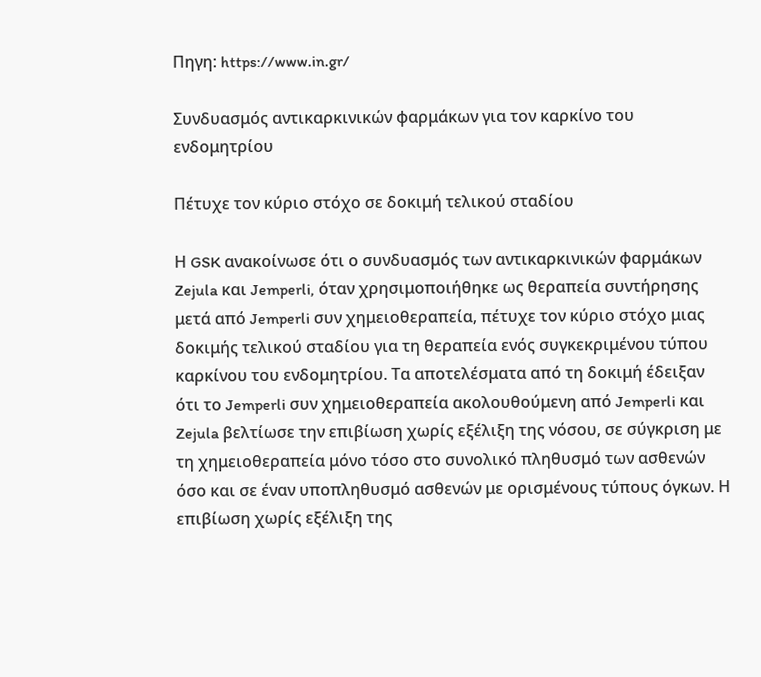Πηγη: https://www.in.gr/

Συνδυασμός αντικαρκινικών φαρμάκων για τον καρκίνο του ενδομητρίου

Πέτυχε τον κύριο στόχο σε δοκιμή τελικού σταδίου

Η GSK ανακοίνωσε ότι ο συνδυασμός των αντικαρκινικών φαρμάκων Zejula και Jemperli, όταν χρησιμοποιήθηκε ως θεραπεία συντήρησης μετά από Jemperli συν χημειοθεραπεία, πέτυχε τον κύριο στόχο μιας δοκιμής τελικού σταδίου για τη θεραπεία ενός συγκεκριμένου τύπου καρκίνου του ενδομητρίου. Τα αποτελέσματα από τη δοκιμή έδειξαν ότι το Jemperli συν χημειοθεραπεία ακολουθούμενη από Jemperli και Zejula βελτίωσε την επιβίωση χωρίς εξέλιξη της νόσου, σε σύγκριση με τη χημειοθεραπεία μόνο τόσο στο συνολικό πληθυσμό των ασθενών όσο και σε έναν υποπληθυσμό ασθενών με ορισμένους τύπους όγκων. Η επιβίωση χωρίς εξέλιξη της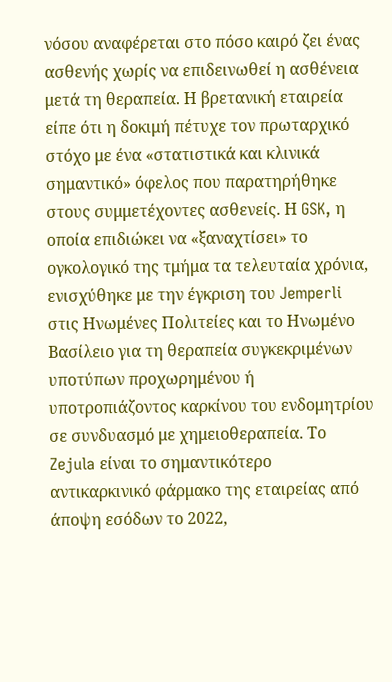νόσου αναφέρεται στο πόσο καιρό ζει ένας ασθενής χωρίς να επιδεινωθεί η ασθένεια μετά τη θεραπεία. Η βρετανική εταιρεία είπε ότι η δοκιμή πέτυχε τον πρωταρχικό στόχο με ένα «στατιστικά και κλινικά σημαντικό» όφελος που παρατηρήθηκε στους συμμετέχοντες ασθενείς. Η GSK, η οποία επιδιώκει να «ξαναχτίσει» το ογκολογικό της τμήμα τα τελευταία χρόνια, ενισχύθηκε με την έγκριση του Jemperli στις Ηνωμένες Πολιτείες και το Ηνωμένο Βασίλειο για τη θεραπεία συγκεκριμένων υποτύπων προχωρημένου ή υποτροπιάζοντος καρκίνου του ενδομητρίου σε συνδυασμό με χημειοθεραπεία. Το Zejula είναι το σημαντικότερο αντικαρκινικό φάρμακο της εταιρείας από άποψη εσόδων το 2022,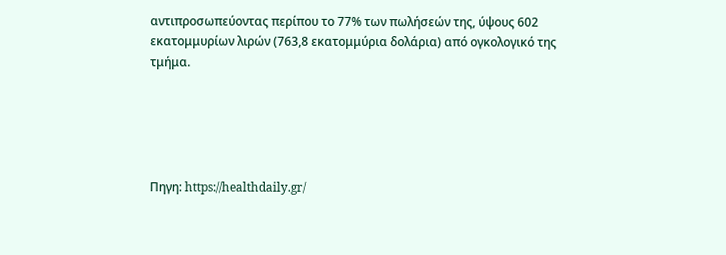αντιπροσωπεύοντας περίπου το 77% των πωλήσεών της, ύψους 602 εκατομμυρίων λιρών (763,8 εκατομμύρια δολάρια) από ογκολογικό της τμήμα.





Πηγη: https://healthdaily.gr/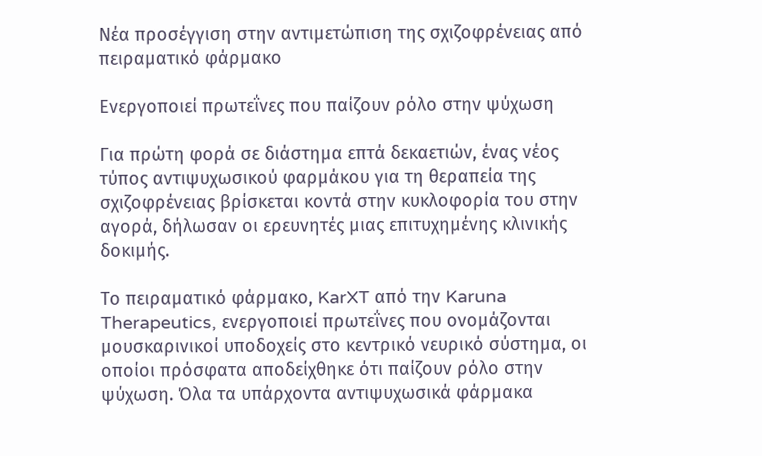Nέα προσέγγιση στην αντιμετώπιση της σχιζοφρένειας από πειραματικό φάρμακο

Ενεργοποιεί πρωτεΐνες που παίζουν ρόλο στην ψύχωση

Για πρώτη φορά σε διάστημα επτά δεκαετιών, ένας νέος τύπος αντιψυχωσικού φαρμάκου για τη θεραπεία της σχιζοφρένειας βρίσκεται κοντά στην κυκλοφορία του στην αγορά, δήλωσαν οι ερευνητές μιας επιτυχημένης κλινικής δοκιμής.

Το πειραματικό φάρμακο, KarXT από την Karuna Therapeutics, ενεργοποιεί πρωτεΐνες που ονομάζονται μουσκαρινικοί υποδοχείς στο κεντρικό νευρικό σύστημα, οι οποίοι πρόσφατα αποδείχθηκε ότι παίζουν ρόλο στην ψύχωση. Όλα τα υπάρχοντα αντιψυχωσικά φάρμακα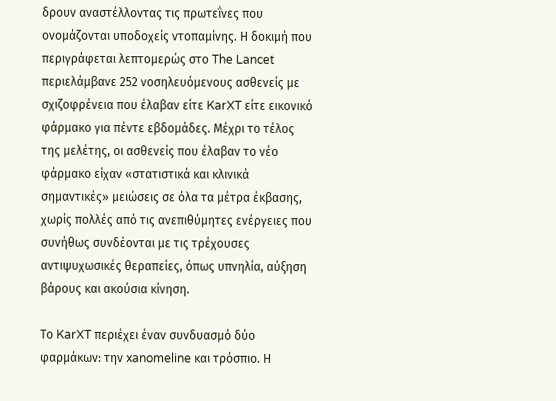δρουν αναστέλλοντας τις πρωτεΐνες που ονομάζονται υποδοχείς ντοπαμίνης. Η δοκιμή που περιγράφεται λεπτομερώς στο The Lancet περιελάμβανε 252 νοσηλευόμενους ασθενείς με σχιζοφρένεια που έλαβαν είτε KarXT είτε εικονικό φάρμακο για πέντε εβδομάδες. Μέχρι το τέλος της μελέτης, οι ασθενείς που έλαβαν το νέο φάρμακο είχαν «στατιστικά και κλινικά σημαντικές» μειώσεις σε όλα τα μέτρα έκβασης, χωρίς πολλές από τις ανεπιθύμητες ενέργειες που συνήθως συνδέονται με τις τρέχουσες αντιψυχωσικές θεραπείες, όπως υπνηλία, αύξηση βάρους και ακούσια κίνηση.

Το KarXT περιέχει έναν συνδυασμό δύο φαρμάκων: την xanomeline και τρόσπιο. Η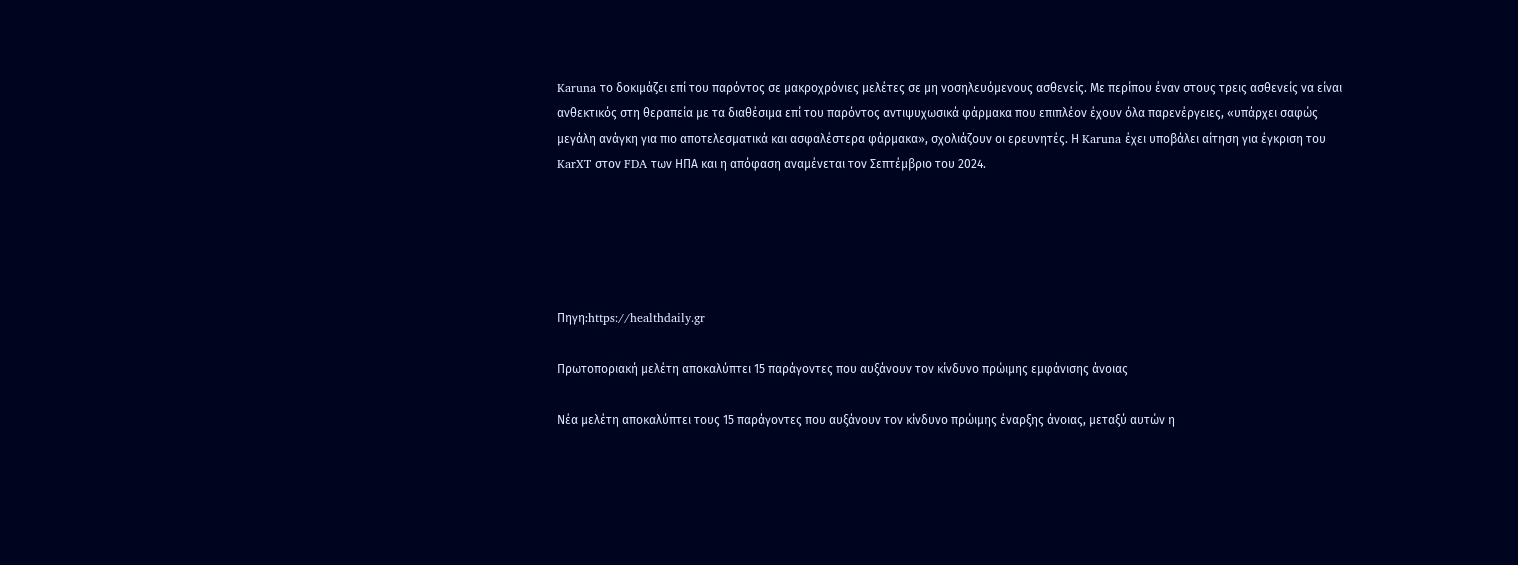Karuna το δοκιμάζει επί του παρόντος σε μακροχρόνιες μελέτες σε μη νοσηλευόμενους ασθενείς. Με περίπου έναν στους τρεις ασθενείς να είναι ανθεκτικός στη θεραπεία με τα διαθέσιμα επί του παρόντος αντιψυχωσικά φάρμακα που επιπλέον έχουν όλα παρενέργειες, «υπάρχει σαφώς μεγάλη ανάγκη για πιο αποτελεσματικά και ασφαλέστερα φάρμακα», σχολιάζουν οι ερευνητές. Η Karuna έχει υποβάλει αίτηση για έγκριση του KarXT στον FDA των ΗΠΑ και η απόφαση αναμένεται τον Σεπτέμβριο του 2024.





Πηγη:https://healthdaily.gr

Πρωτοποριακή μελέτη αποκαλύπτει 15 παράγοντες που αυξάνουν τον κίνδυνο πρώιμης εμφάνισης άνοιας

Νέα μελέτη αποκαλύπτει τους 15 παράγοντες που αυξάνουν τον κίνδυνο πρώιμης έναρξης άνοιας, μεταξύ αυτών η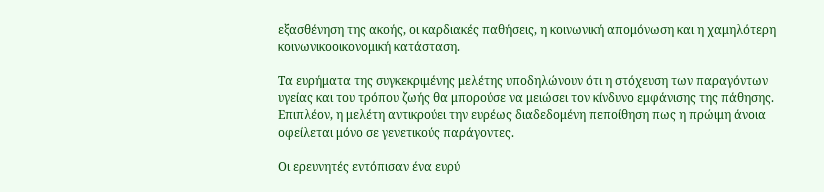εξασθένηση της ακοής, οι καρδιακές παθήσεις, η κοινωνική απομόνωση και η χαμηλότερη κοινωνικοοικονομική κατάσταση.

Τα ευρήματα της συγκεκριμένης μελέτης υποδηλώνουν ότι η στόχευση των παραγόντων υγείας και του τρόπου ζωής θα μπορούσε να μειώσει τον κίνδυνο εμφάνισης της πάθησης. Επιπλέον, η μελέτη αντικρούει την ευρέως διαδεδομένη πεποίθηση πως η πρώιμη άνοια οφείλεται μόνο σε γενετικούς παράγοντες.

Οι ερευνητές εντόπισαν ένα ευρύ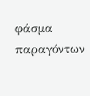φάσμα παραγόντων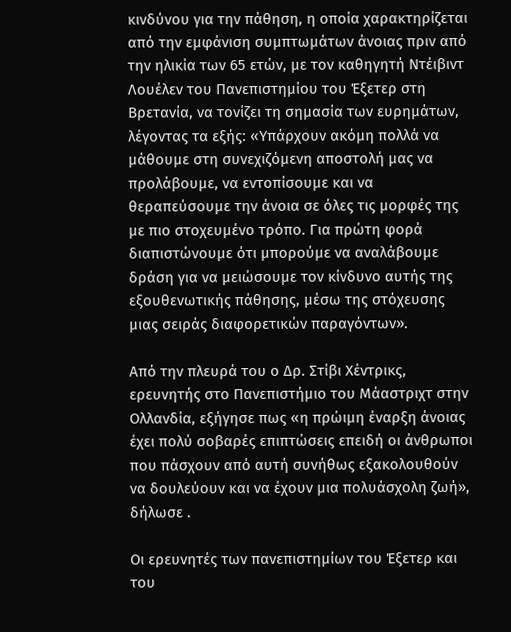κινδύνου για την πάθηση, η οποία χαρακτηρίζεται από την εμφάνιση συμπτωμάτων άνοιας πριν από την ηλικία των 65 ετών, με τον καθηγητή Ντέιβιντ Λουέλεν του Πανεπιστημίου του Έξετερ στη Βρετανία, να τονίζει τη σημασία των ευρημάτων, λέγοντας τα εξής: «Υπάρχουν ακόμη πολλά να μάθουμε στη συνεχιζόμενη αποστολή μας να προλάβουμε, να εντοπίσουμε και να θεραπεύσουμε την άνοια σε όλες τις μορφές της με πιο στοχευμένο τρόπο. Για πρώτη φορά διαπιστώνουμε ότι μπορούμε να αναλάβουμε δράση για να μειώσουμε τον κίνδυνο αυτής της εξουθενωτικής πάθησης, μέσω της στόχευσης μιας σειράς διαφορετικών παραγόντων».

Από την πλευρά του ο Δρ. Στίβι Χέντρικς, ερευνητής στο Πανεπιστήμιο του Μάαστριχτ στην Ολλανδία, εξήγησε πως «η πρώιμη έναρξη άνοιας έχει πολύ σοβαρές επιπτώσεις επειδή οι άνθρωποι που πάσχουν από αυτή συνήθως εξακολουθούν να δουλεύουν και να έχουν μια πολυάσχολη ζωή», δήλωσε .

Οι ερευνητές των πανεπιστημίων του Έξετερ και του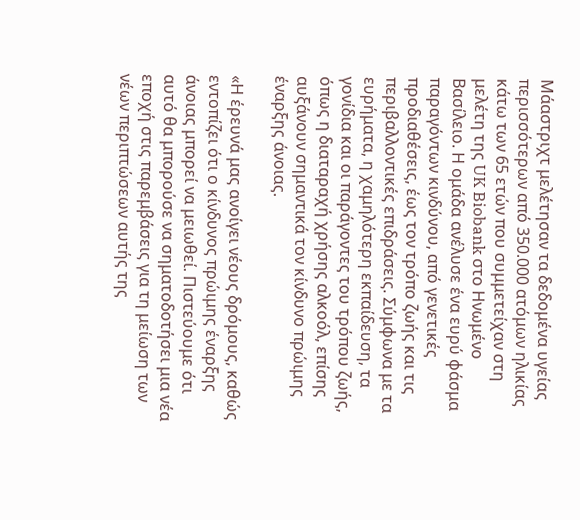Μάαστριχτ μελέτησαν τα δεδομένα υγείας περισσότερων από 350.000 ατόμων ηλικίας κάτω των 65 ετών που συμμετείχαν στη μελέτη της UK Biobank στο Ηνωμένο Βασίλειο. Η ομάδα ανέλυσε ένα ευρύ φάσμα παραγόντων κινδύνου, από γενετικές προδιαθέσεις, έως τον τρόπο ζωής και τις περιβαλλοντικές επιδράσεις. Σύμφωνα με τα ευρήματα, η χαμηλότερη εκπαίδευση, τα γονίδια και οι παράγοντες του τρόπου ζωής, όπως η διαταραχή χρήσης αλκοόλ, επίσης αυξάνουν σημαντικά τον κίνδυνο πρώιμης έναρξης άνοιας.

«Η έρευνά μας ανοίγει νέους δρόμους, καθώς εντοπίζει ότι ο κίνδυνος πρώιμης έναρξης άνοιας μπορεί να μειωθεί. Πιστεύουμε ότι αυτό θα μπορούσε να σηματοδοτήσει μια νέα εποχή στις παρεμβάσεις για τη μείωση των νέων περιπτώσεων αυτής της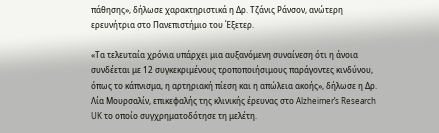πάθησης», δήλωσε χαρακτηριστικά η Δρ. Τζάνις Ράνσον, ανώτερη ερευνήτρια στο Πανεπιστήμιο του Έξετερ.

«Τα τελευταία χρόνια υπάρχει μια αυξανόμενη συναίνεση ότι η άνοια συνδέεται με 12 συγκεκριμένους τροποποιήσιμους παράγοντες κινδύνου, όπως το κάπνισμα, η αρτηριακή πίεση και η απώλεια ακοής», δήλωσε η Δρ. Λία Μουρσαλίν, επικεφαλής της κλινικής έρευνας στο Alzheimer’s Research UK το οποίο συγχρηματοδότησε τη μελέτη.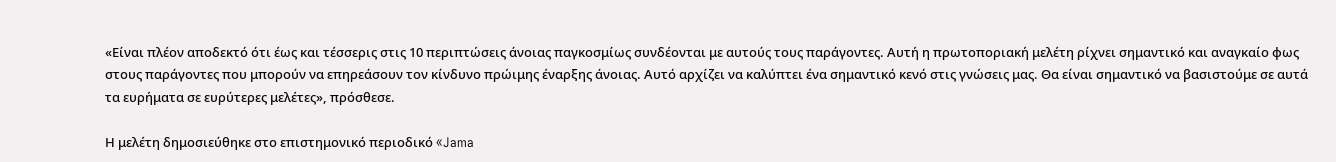«Είναι πλέον αποδεκτό ότι έως και τέσσερις στις 10 περιπτώσεις άνοιας παγκοσμίως συνδέονται με αυτούς τους παράγοντες. Αυτή η πρωτοποριακή μελέτη ρίχνει σημαντικό και αναγκαίο φως στους παράγοντες που μπορούν να επηρεάσουν τον κίνδυνο πρώιμης έναρξης άνοιας. Αυτό αρχίζει να καλύπτει ένα σημαντικό κενό στις γνώσεις μας. Θα είναι σημαντικό να βασιστούμε σε αυτά τα ευρήματα σε ευρύτερες μελέτες», πρόσθεσε.

Η μελέτη δημοσιεύθηκε στο επιστημονικό περιοδικό «Jama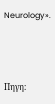Neurology».





Πηγη: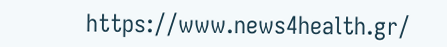https://www.news4health.gr/